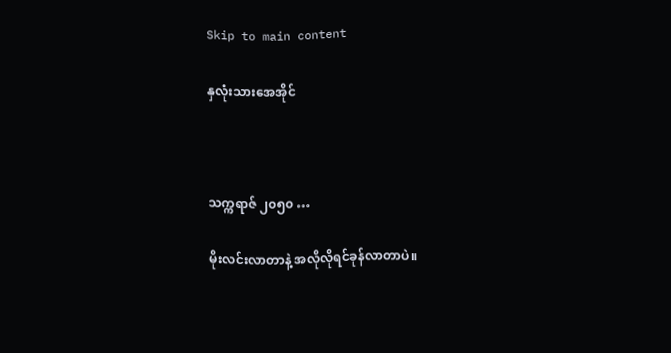Skip to main content

နှလုံးသားအေအိုင်



သက္ကရာဇ် ၂၀၅၀ …

မိုးလင်းလာတာနဲ့ အလိုလိုရင်ခုန်လာတာပဲ။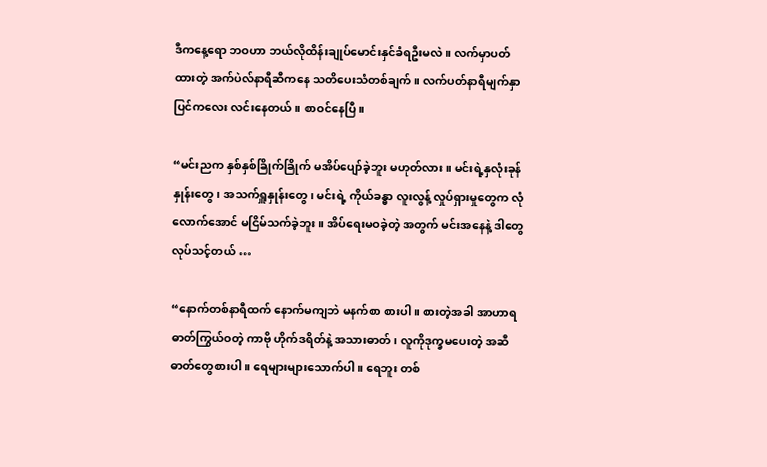ဒီကနေ့ရော ဘဝဟာ ဘယ်လိုထိန်းချုပ်မောင်းနှင်ခံရဦးမလဲ။ လက်မှာပတ်ထားတဲ့ အက်ပဲလ်နာရီဆီကနေ သတိပေးသံတစ်ချက်။ လက်ပတ်နာရီမျက်နှာပြင်ကလေး လင်းနေတယ်။ စာဝင်နေပြီ။

“မင်းညက နှစ်နှစ်ခြိုက်ခြိုက် မအိပ်ပျော်ခဲ့ဘူး မဟုတ်လား။ မင်းရဲ့နှလုံးခုန်နှုန်းတွေ၊ အသက်ရှူနှုန်းတွေ၊ မင်းရဲ့ ကိုယ်ခန္ဓာ လူးလွန့် လှုပ်ရှားမှုတွေက လုံလောက်အောင် မငြိမ်သက်ခဲ့ဘူး။ အိပ်ရေးမဝခဲ့တဲ့ အတွက် မင်းအနေနဲ့ ဒါတွေလုပ်သင့်တယ် …

“နောက်တစ်နာရီထက် နောက်မကျဘဲ မနက်စာ စားပါ။ စားတဲ့အခါ အာဟာရဓာတ်ကြွယ်ဝတဲ့ ကာဗို ဟိုက်ဒရိတ်နဲ့ အသားဓာတ်၊ လူကိုဒုက္ခမပေးတဲ့ အဆီဓာတ်တွေစားပါ။ ရေများများသောက်ပါ။ ရေဘူး တစ်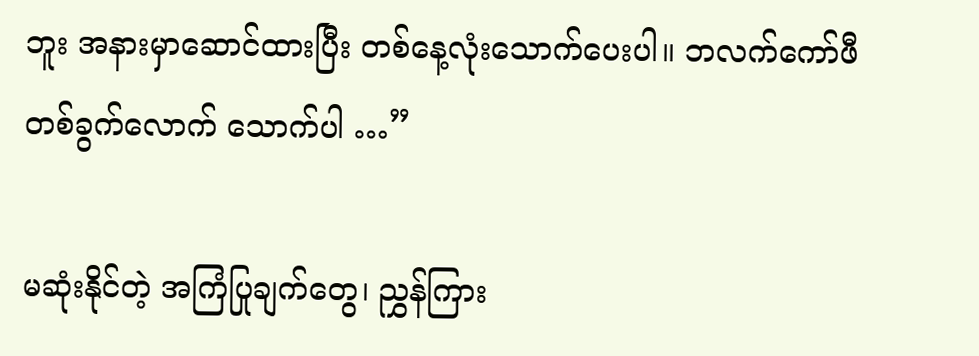ဘူး အနားမှာဆောင်ထားပြီး တစ်နေ့လုံးသောက်ပေးပါ။ ဘလက်ကော်ဖီတစ်ခွက်လောက် သောက်ပါ …”

မဆုံးနိုင်တဲ့ အကြံပြုချက်တွေ၊ ညွှန်ကြား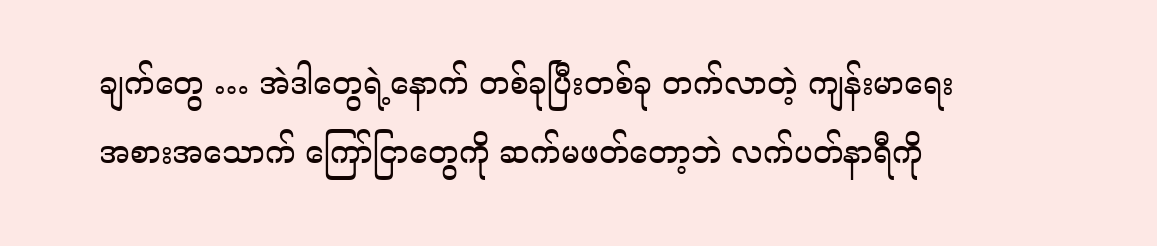ချက်တွေ … အဲဒါတွေရဲ့နောက် တစ်ခုပြီးတစ်ခု တက်လာတဲ့ ကျန်းမာရေး အစားအသောက် ကြော်ငြာတွေကို ဆက်မဖတ်တော့ဘဲ လက်ပတ်နာရီကို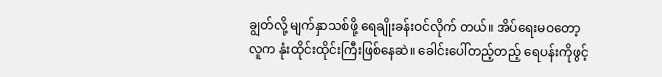ချွတ်လို့ မျက်နှာသစ်ဖို့ ရေချိုးခန်းဝင်လိုက် တယ်။ အိပ်ရေးမဝတော့ လူက နုံးထိုင်းထိုင်းကြီးဖြစ်နေဆဲ။ ခေါင်းပေါ်တည့်တည့် ရေပန်းကိုဖွင့်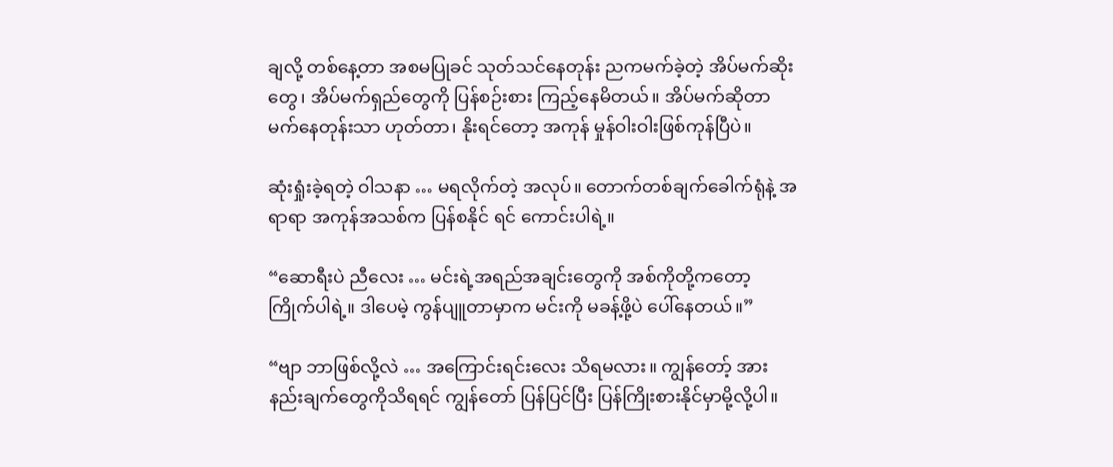ချလို့ တစ်နေ့တာ အစမပြုခင် သုတ်သင်နေတုန်း ညကမက်ခဲ့တဲ့ အိပ်မက်ဆိုးတွေ၊ အိပ်မက်ရှည်တွေကို ပြန်စဉ်းစား ကြည့်နေမိတယ်။ အိပ်မက်ဆိုတာ မက်နေတုန်းသာ ဟုတ်တာ၊ နိုးရင်တော့ အကုန် မှုန်ဝါးဝါးဖြစ်ကုန်ပြီပဲ။

ဆုံးရှုံးခဲ့ရတဲ့ ဝါသနာ … မရလိုက်တဲ့ အလုပ်။ တောက်တစ်ချက်ခေါက်ရုံနဲ့ အရာရာ အကုန်အသစ်က ပြန်စနိုင် ရင် ကောင်းပါရဲ့။

“ဆောရီးပဲ ညီလေး … မင်းရဲ့အရည်အချင်းတွေကို အစ်ကိုတို့ကတော့ ကြိုက်ပါရဲ့။ ဒါပေမဲ့ ကွန်ပျူတာမှာက မင်းကို မခန့်ဖို့ပဲ ပေါ်နေတယ်။”

“ဗျာ ဘာဖြစ်လို့လဲ … အကြောင်းရင်းလေး သိရမလား။ ကျွန်တော့် အားနည်းချက်တွေကိုသိရရင် ကျွန်တော် ပြန်ပြင်ပြီး ပြန်ကြိုးစားနိုင်မှာမို့လို့ပါ။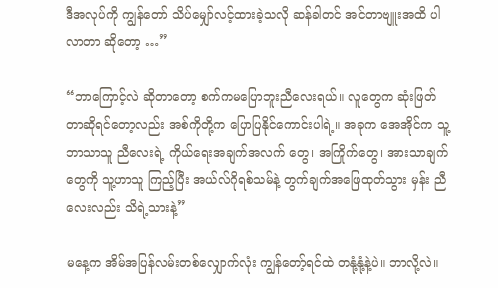ဒီအလုပ်ကို ကျွန်တော် သိပ်မျှော်လင့်ထားခဲ့သလို ဆန်ခါတင် အင်တာဗျူးအထိ ပါလာတာ ဆိုတော့ …”

“ဘာကြောင့်လဲ ဆိုတာတော့ စက်ကမပြောဘူးညီလေးရယ်။ လူတွေက ဆုံးဖြတ်တာဆိုရင်တော့လည်း အစ်ကိုတို့က ပြောပြနိုင်ကောင်းပါရဲ့။ အခုက အေအိုင်က သူ့ဘာသာသူ ညီလေးရဲ့ ကိုယ်ရေးအချက်အလက် တွေ၊ အကြိုက်တွေ၊ အားသာချက်တွေကို သူ့ဟာသူ ကြည့်ပြီး အယ်လ်ဂိုရစ်သမ်နဲ့ တွက်ချက်အဖြေထုတ်သွား မှန်း ညီလေးလည်း သိရဲ့သားနဲ့”

မနေ့က အိမ်အပြန်လမ်းတစ်လျှောက်လုံး ကျွန်တော့်ရင်ထဲ တနုံ့နုံ့နဲ့ပဲ။ ဘာလို့လဲ။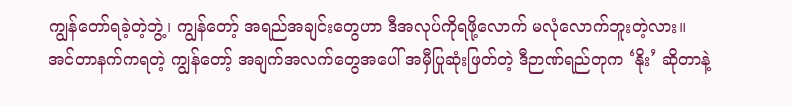ကျွန်တော်ရခဲ့တဲ့ဘွဲ့၊ ကျွန်တော့် အရည်အချင်းတွေဟာ ဒီအလုပ်ကိုရဖို့လောက် မလုံလောက်ဘူးတဲ့လား။ အင်တာနက်ကရတဲ့ ကျွန်တော့် အချက်အလက်တွေအပေါ် အမှီပြုဆုံးဖြတ်တဲ့ ဒီဉာဏ်ရည်တုက ‘နိုး’ ဆိုတာနဲ့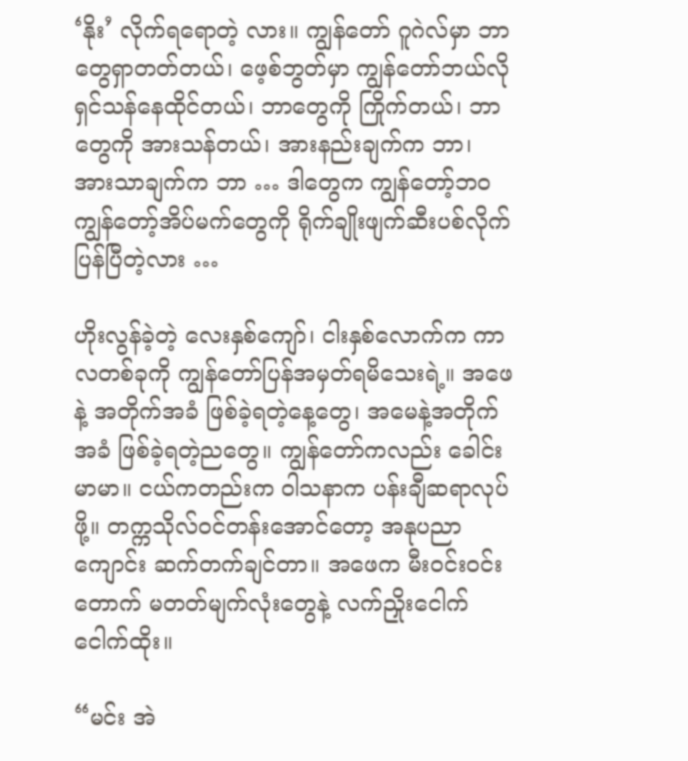‘နိုး’ လိုက်ရရောတဲ့ လား။ ကျွန်တော် ဂူဂဲလ်မှာ ဘာတွေရှာတတ်တယ်၊ ဖေ့စ်ဘွတ်မှာ ကျွန်တော်ဘယ်လို ရှင်သန်နေထိုင်တယ်၊ ဘာတွေကို ကြိုက်တယ်၊ ဘာတွေကို အားသန်တယ်၊ အားနည်းချက်က ဘာ၊ အားသာချက်က ဘာ … ဒါတွေက ကျွန်တော့်ဘဝ ကျွန်တော့်အိပ်မက်တွေကို ရိုက်ချိုးဖျက်ဆီးပစ်လိုက်ပြန်ပြီတဲ့လား …

ဟိုးလွန်ခဲ့တဲ့ လေးနှစ်ကျော်၊ ငါးနှစ်လောက်က ကာလတစ်ခုကို ကျွန်တော်ပြန်အမှတ်ရမိသေးရဲ့။ အဖေနဲ့ အတိုက်အခံ ဖြစ်ခဲ့ရတဲ့နေ့တွေ၊ အမေနဲ့အတိုက်အခံ ဖြစ်ခဲ့ရတဲ့ညတွေ။ ကျွန်တော်ကလည်း ခေါင်းမာမာ။ ငယ်ကတည်းက ဝါသနာက ပန်းချီဆရာလုပ်ဖို့။ တက္ကသိုလ်ဝင်တန်းအောင်တော့ အနုပညာကျောင်း ဆက်တက်ချင်တာ။ အဖေက မီးဝင်းဝင်းတောက် မတတ်မျက်လုံးတွေနဲ့ လက်ညှိုးငေါက်ငေါက်ထိုး။

“မင်း အဲ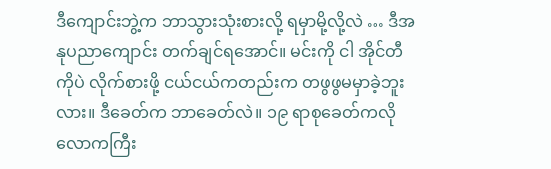ဒီကျောင်းဘွဲ့က ဘာသွားသုံးစားလို့ ရမှာမို့လို့လဲ … ဒီအနုပညာကျောင်း တက်ချင်ရအောင်။ မင်းကို ငါ အိုင်တီကိုပဲ လိုက်စားဖို့ ငယ်ငယ်ကတည်းက တဖွဖွမမှာခဲ့ဘူးလား။ ဒီခေတ်က ဘာခေတ်လဲ။ ၁၉ ရာစုခေတ်ကလို လောကကြီး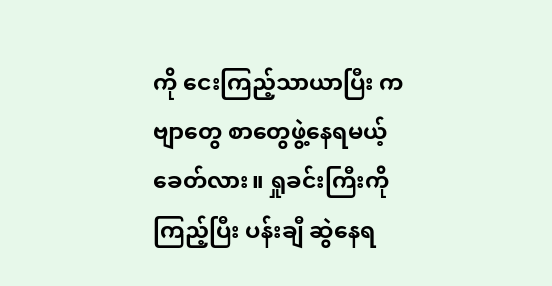ကို ငေးကြည့်သာယာပြီး ကဗျာတွေ စာတွေဖွဲ့နေရမယ့်ခေတ်လား။ ရှုခင်းကြီးကိုကြည့်ပြီး ပန်းချီ ဆွဲနေရ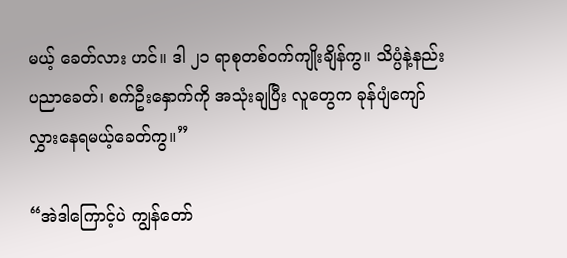မယ့် ခေတ်လား ဟင်။ ဒါ ၂၁ ရာစုတစ်ဝက်ကျိုးချိန်ကွ။ သိပ္ပံနဲ့နည်းပညာခေတ်၊ စက်ဦးနှောက်ကို အသုံးချပြီး လူတွေက ခုန်ပျံကျော်လွှားနေရမယ့်ခေတ်ကွ။”

“အဲဒါကြောင့်ပဲ ကျွန်တော်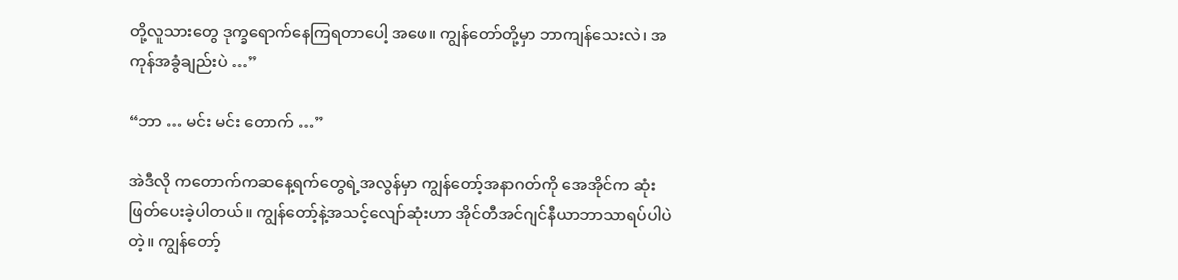တို့လူသားတွေ ဒုက္ခရောက်နေကြရတာပေါ့ အဖေ။ ကျွန်တော်တို့မှာ ဘာကျန်သေးလဲ၊ အကုန်အခွံချည်းပဲ …”

“ဘာ … မင်း မင်း တောက် …”

အဲဒီလို ကတောက်ကဆနေ့ရက်တွေရဲ့အလွန်မှာ ကျွန်တော့်အနာဂတ်ကို အေအိုင်က ဆုံးဖြတ်ပေးခဲ့ပါတယ်။ ကျွန်တော့်နဲ့အသင့်လျော်ဆုံးဟာ အိုင်တီအင်ဂျင်နီယာဘာသာရပ်ပါပဲတဲ့။ ကျွန်တော့်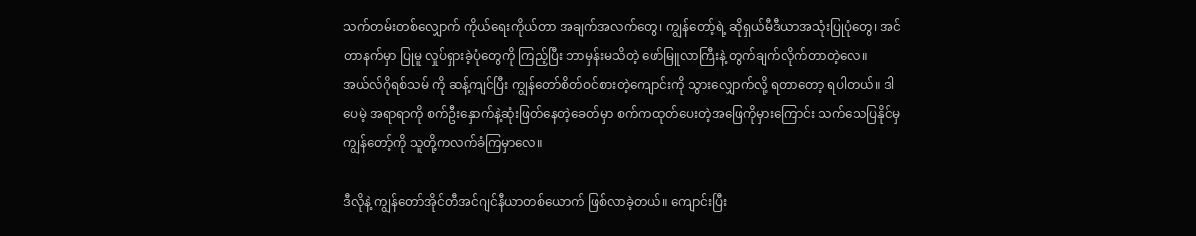သက်တမ်းတစ်လျှောက် ကိုယ်ရေးကိုယ်တာ အချက်အလက်တွေ၊ ကျွန်တော့်ရဲ့ ဆိုရှယ်မီဒီယာအသုံးပြုပုံတွေ၊ အင်တာနက်မှာ ပြုမူ လှုပ်ရှားခဲ့ပုံတွေကို ကြည့်ပြီး ဘာမှန်းမသိတဲ့ ဖော်မြူလာကြီးနဲ့ တွက်ချက်လိုက်တာတဲ့လေ။ အယ်လ်ဂိုရစ်သမ် ကို ဆန့်ကျင်ပြီး ကျွန်တော်စိတ်ဝင်စားတဲ့ကျောင်းကို သွားလျှောက်လို့ ရတာတော့ ရပါတယ်။ ဒါပေမဲ့ အရာရာကို စက်ဦးနှောက်နဲ့ဆုံးဖြတ်နေတဲ့ခေတ်မှာ စက်ကထုတ်ပေးတဲ့အဖြေကိုမှားကြောင်း သက်သေပြနိုင်မှ ကျွန်တော့်ကို သူတို့ကလက်ခံကြမှာလေ။

ဒီလိုနဲ့ ကျွန်တော်အိုင်တီအင်ဂျင်နီယာတစ်ယောက် ဖြစ်လာခဲ့တယ်။ ကျောင်းပြီး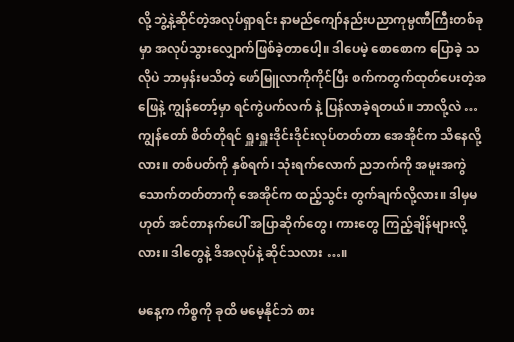လို့ ဘွဲ့နဲ့ဆိုင်တဲ့အလုပ်ရှာရင်း နာမည်ကျော်နည်းပညာကုမ္ပဏီကြီးတစ်ခုမှာ အလုပ်သွားလျှောက်ဖြစ်ခဲ့တာပေါ့။ ဒါပေမဲ့ စောစောက ပြောခဲ့ သလိုပဲ ဘာမှန်းမသိတဲ့ ဖော်မြူလာကိုကိုင်ပြီး စက်ကတွက်ထုတ်ပေးတဲ့အဖြေနဲ့ ကျွန်တော့်မှာ ရင်ကွဲပက်လက် နဲ့ ပြန်လာခဲ့ရတယ်။ ဘာလို့လဲ … ကျွန်တော် စိတ်တိုရင် ရှူးရှူးဒိုင်းဒိုင်းလုပ်တတ်တာ အေအိုင်က သိနေလို့လား။ တစ်ပတ်ကို နှစ်ရက်၊ သုံးရက်လောက် ညဘက်ကို အမူးအကွဲ သောက်တတ်တာကို အေအိုင်က ထည့်သွင်း တွက်ချက်လို့လား။ ဒါမှမဟုတ် အင်တာနက်ပေါ် အပြာဆိုက်တွေ၊ ကားတွေ ကြည့်ချိန်များလို့လား။ ဒါတွေနဲ့ ဒိအလုပ်နဲ့ ဆိုင်သလား …။

မနေ့က ကိစ္စကို ခုထိ မမေ့နိုင်ဘဲ စား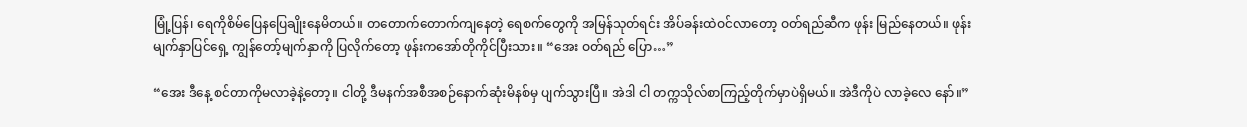မြုံ့ပြန်၊ ရေကိုစိမ်ပြေနပြေချိုးနေမိတယ်။ တတောက်တောက်ကျနေတဲ့ ရေစက်တွေကို အမြန်သုတ်ရင်း အိပ်ခန်းထဲဝင်လာတော့ ဝတ်ရည်ဆီက ဖုန်း မြည်နေတယ်။ ဖုန်းမျက်နှာပြင်ရှေ့ ကျွန်တော့်မျက်နှာကို ပြလိုက်တော့ ဖုန်းကအော်တိုကိုင်ပြီးသား။ “အေး ဝတ်ရည် ပြော…”

“အေး ဒီနေ့ စင်တာကိုမလာခဲ့နဲ့တော့။ ငါတို့ ဒီမနက်အစီအစဉ်နောက်ဆုံးမိနစ်မှ ပျက်သွားပြီ။ အဲဒါ ငါ တက္ကသိုလ်စာကြည့်တိုက်မှာပဲရှိမယ်။ အဲဒီကိုပဲ လာခဲ့လေ နော်။”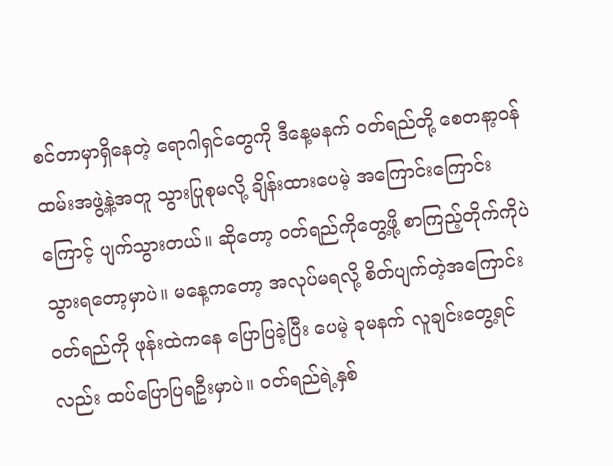စင်တာမှာရှိနေတဲ့ ရောဂါရှင်တွေကို ဒီနေ့မနက် ဝတ်ရည်တို့ စေတနာ့ဝန်ထမ်းအဖွဲ့နဲ့အတူ သွားပြုစုမလို့ ချိန်းထားပေမဲ့ အကြောင်းကြောင်းကြောင့် ပျက်သွားတယ်။ ဆိုတော့ ဝတ်ရည်ကိုတွေ့ဖို့ စာကြည့်တိုက်ကိုပဲ သွားရတော့မှာပဲ။ မနေ့ကတော့ အလုပ်မရလို့ စိတ်ပျက်တဲ့အကြောင်း ဝတ်ရည်ကို ဖုန်းထဲကနေ ပြောပြခဲ့ပြီး ပေမဲ့ ခုမနက် လူချင်းတွေ့ရင်လည်း ထပ်ပြောပြရဦးမှာပဲ။ ဝတ်ရည်ရဲ့နှစ်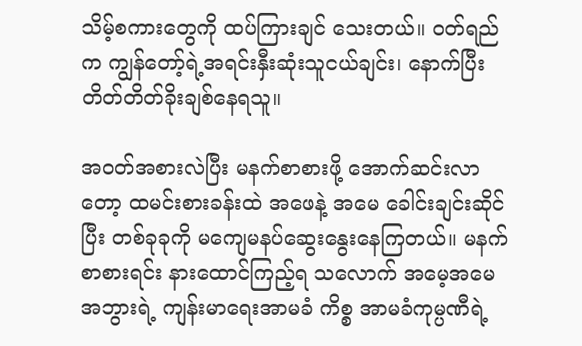သိမ့်စကားတွေကို ထပ်ကြားချင် သေးတယ်။ ဝတ်ရည်က ကျွန်တော့်ရဲ့အရင်းနှီးဆုံးသူငယ်ချင်း၊ နောက်ပြီး တိတ်တိတ်ခိုးချစ်နေရသူ။

အဝတ်အစားလဲပြီး မနက်စာစားဖို့ အောက်ဆင်းလာတော့ ထမင်းစားခန်းထဲ အဖေနဲ့ အမေ ခေါင်းချင်းဆိုင်ပြီး တစ်ခုခုကို မကျေမနပ်ဆွေးနွေးနေကြတယ်။ မနက်စာစားရင်း နားထောင်ကြည့်ရ သလောက် အမေ့အမေ အဘွားရဲ့ ကျန်းမာရေးအာမခံ ကိစ္စ အာမခံကုမ္ပဏီရဲ့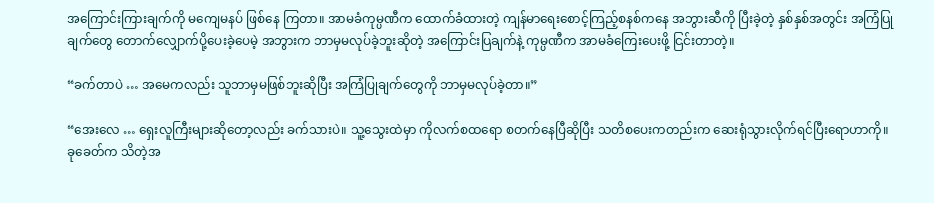အကြောင်းကြားချက်ကို မကျေမနပ် ဖြစ်နေ ကြတာ။ အာမခံကုမ္ပဏီက ထောက်ခံထားတဲ့ ကျန်မာရေးစောင့်ကြည့်စနစ်ကနေ အဘွားဆီကို ပြီးခဲ့တဲ့ နှစ်နှစ်အတွင်း အကြံပြုချက်တွေ တောက်လျှောက်ပို့ပေးခဲ့ပေမဲ့ အဘွားက ဘာမှမလုပ်ခဲ့ဘူးဆိုတဲ့ အကြောင်းပြချက်နဲ့ ကုမ္ပဏီက အာမခံကြေးပေးဖို့ ငြင်းတာတဲ့။

“ခက်တာပဲ … အမေကလည်း သူဘာမှမဖြစ်ဘူးဆိုပြီး အကြံပြုချက်တွေကို ဘာမှမလုပ်ခဲ့တာ။”

“အေးလေ … ရှေးလူကြီးများဆိုတော့လည်း ခက်သားပဲ။ သူ့သွေးထဲမှာ ကိုလက်စထရော စတက်နေပြီဆိုပြီး သတိစပေးကတည်းက ဆေးရုံသွားလိုက်ရင်ပြီးရောဟာကို။ ခုခေတ်က သိတဲ့အ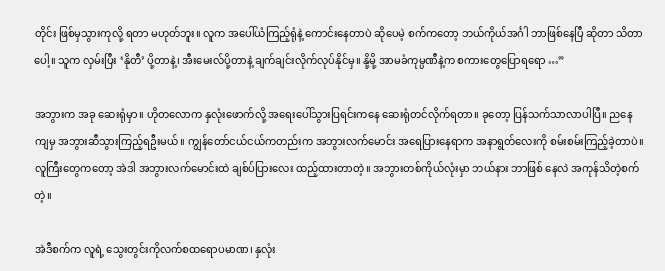တိုင်း ဖြစ်မှသွားကုလို့ ရတာ မဟုတ်ဘူး။ လူက အပေါ်ယံကြည့်ရုံနဲ့ ကောင်းနေတာပဲ ဆိုပေမဲ့ စက်ကတော့ ဘယ်ကိုယ်အင်္ဂါ ဘာဖြစ်နေပြီ ဆိုတာ သိတာပေါ့။ သူက လှမ်းပြီး ‘နိုတီ’ ပို့တာနဲ့၊ အီးမေးလ်ပို့တာနဲ့ ချက်ချင်းလိုက်လုပ်နိုင်မှ။ နို့မို့ အာမခံကုမ္ပဏီနဲ့က စကားတွေပြောရရော …”

အဘွားက အခု ဆေးရုံမှာ။ ဟိုတလောက နှလုံးဖောက်လို့ အရေးပေါ်သွားပြရင်းကနေ ဆေးရုံတင်လိုက်ရတာ။ ခုတော့ ပြန်သက်သာလာပါပြီ။ ညနေကျမှ အဘွားဆီသွားကြည့်ရဦးမယ်။ ကျွန်တော်ငယ်ငယ်ကတည်းက အဘွားလက်မောင်း အရေပြားနေရာက အနာရွတ်လေးကို စမ်းစမ်းကြည့်ခဲ့တာပဲ။ လူကြီးတွေကတော့ အဲဒါ အဘွားလက်မောင်းထဲ ချစ်ပ်ပြားလေး ထည့်ထားတာတဲ့။ အဘွားတစ်ကိုယ်လုံးမှာ ဘယ်နား ဘာဖြစ် နေလဲ အကုန်သိတဲ့စက်တဲ့။

အဲဒီစက်က လူရဲ့ သွေးတွင်းကိုလက်စထရောပမာဏ၊ နှလုံး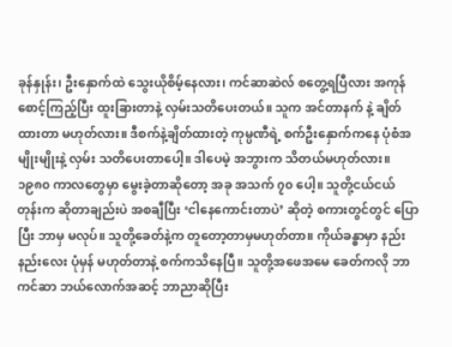ခုန်နှုန်း၊ ဦးနှောက်ထဲ သွေးယိုစိမ့်နေလား၊ ကင်ဆာဆဲလ် စတွေ့ရပြီလား အကုန်စောင့်ကြည့်ပြီး ထူးခြားတာနဲ့ လှမ်းသတိပေးတယ်။ သူက အင်တာနက် နဲ့ ချိတ်ထားတာ မဟုတ်လား။ ဒီစက်နဲ့ချိတ်ထားတဲ့ ကုမ္ပဏီရဲ့ စက်ဦးနှောက်ကနေ ပုံစံအမျိုးမျိုးနဲ့ လှမ်း သတိပေးတာပေါ့။ ဒါပေမဲ့ အဘွားက သိတယ်မဟုတ်လား။ ၁၉၈၀ ကာလတွေမှာ မွေးခဲ့တာဆိုတော့ အခု အသက် ၇၀ ပေါ့။ သူတို့ငယ်ငယ်တုန်းက ဆိုတာချည်းပဲ အစချီပြီး ‘ငါနေကောင်းတာပဲ’ ဆိုတဲ့ စကားတွင်တွင် ပြောပြီး ဘာမှ မလုပ်။ သူတို့ခေတ်နဲ့က တူတော့တာမှမဟုတ်တာ။ ကိုယ်ခန္ဓာမှာ နည်းနည်းလေး ပုံမှန် မဟုတ်တာနဲ့ စက်ကသိနေပြီ။ သူတို့အဖေအမေ ခေတ်ကလို ဘာကင်ဆာ ဘယ်လောက်အဆင့် ဘာညာဆိုပြီး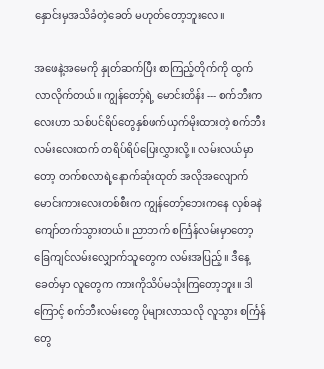နှောင်းမှအသိခံတဲ့ခေတ် မဟုတ်တော့ဘူးလေ။

အဖေနဲ့အမေကို နှုတ်ဆက်ပြီး စာကြည့်တိုက်ကို ထွက်လာလိုက်တယ်။ ကျွန်တော့်ရဲ့ မောင်းတိန်း --- စက်ဘီးကလေးဟာ သစ်ပင်ရိပ်တွေနှစ်ဖက်ယှက်မိုးထားတဲ့ စက်ဘီးလမ်းလေးထက် တရိပ်ရိပ်ပြေးလွှားလို့။ လမ်းလယ်မှာတော့ တက်စလာရဲ့နောက်ဆုံးထုတ် အလိုအလျောက်မောင်းကားလေးတစ်စီးက ကျွန်တော့်ဘေးကနေ လှစ်ခနဲ ကျော်တက်သွားတယ်။ ညာဘက် စင်္ကြန်လမ်းမှာတော့ ခြေကျင်လမ်းလျှောက်သူတွေက လမ်းအပြည့်။ ဒီနေ့ခေတ်မှာ လူတွေက ကားကိုသိပ်မသုံးကြတော့ဘူး။ ဒါကြောင့် စက်ဘီးလမ်းတွေ ပိုများလာသလို လူသွား စင်္ကြန်တွေ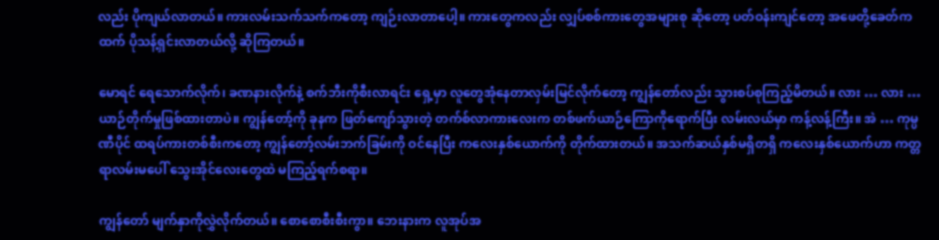လည်း ပိုကျယ်လာတယ်။ ကားလမ်းသက်သက်ကတော့ ကျဉ်းလာတာပေါ့။ ကားတွေကလည်း လျှပ်စစ်ကားတွေအများစု ဆိုတော့ ပတ်ဝန်းကျင်တော့ အဖေတို့ခေတ်ကထက် ပိုသန့်ရှင်းလာတယ်လို့ ဆိုကြတယ်။

မောရင် ရေသောက်လိုက်၊ ခဏနားလိုက်နဲ့ စက်ဘီးကိုစီးလာရင်း ရှေ့မှာ လူတွေအုံနေတာလှမ်းမြင်လိုက်တော့ ကျွန်တော်လည်း သွားစပ်စုကြည့်မိတယ်။ လား … လား … ယာဉ်တိုက်မှုဖြစ်ထားတာပဲ။ ကျွန်တော့်ကို ခုနက ဖြတ်ကျော်သွားတဲ့ တက်စ်လာကားလေးက တစ်ဖက်ယာဉ်ကြောကိုရောက်ပြီး လမ်းလယ်မှာ ကန့်လန့်ကြီး။ အဲ … ကုမ္ပဏီပိုင် ထရပ်ကားတစ်စီးကတော့ ကျွန်တော့်လမ်းဘက်ခြမ်းကို ဝင်နေပြီး ကလေးနှစ်ယောက်ကို တိုက်ထားတယ်။ အသက်ဆယ်နှစ်မရှိတရှိ ကလေးနှစ်ယောက်ဟာ ကတ္တရာလမ်းမပေါ် သွေးအိုင်လေးတွေထဲ မကြည့်ရက်စရာ။

ကျွန်တော် မျက်နှာကိုလွှဲလိုက်တယ်။ စောစောစီးစီးကွာ။ ဘေးနားက လူအုပ်အ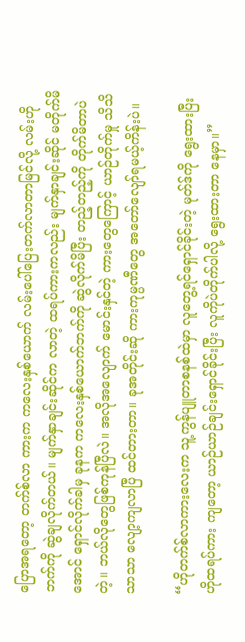ပြောအရတော့ တက်စ်လာ ကားက ကလေးနှစ်ယောက် လမ်းပေါ်ပြေးတက်လာတာမြင်လို့ လမ်းဟိုဘက်ကို ဆွဲချလိုက်တယ်။ မျက်နှာချင်းဆိုင်က လာတဲ့ ထရပ်ကားကလည်း မျက်နှာချင်းဆိုင် မတိုက်မိအောင် ရှောင်လိုက်ခါမှ ခုနက ကလေးနှစ်ယောက်ဘက်ကို ဆွဲလိုက်မိပြီး တည့်တည့်ကို တိုက်မိတာပဲတဲ့။ ဘယ်လိုတွေဖြစ်ကုန်ပြီလဲ။ အလိုအလျောက် မောင်းနှင်တဲ့ ကားတွေကြောင့် ယာဉ်တိုက်မှု သိသိသာသာ လျော့ကျလာပြီ ထင်တားတာ။ ခုအတိုင်းဆို ကားကုမ္ပဏီတွေ အတော်လျော်ရမယ့်ကိန်းပဲ။

“ဟိုတက်စ်လာကားလေးက သူ့ကွန်ပျူတာစနစ်ထဲမှာ လူတွေ့ရင်ရှောင်ခိုင်းတဲ့ မုတ်ဒ်ကို ရွေးထားပြီး ဟိုထရပ်ကား ကျတော့ ယာဉ်ယာဉ်ချင်းရှောင်ခိုင်းပြီး လူကိုပဲတိုက်ပါလို့ ရွေးထားတာ နေမှာ။”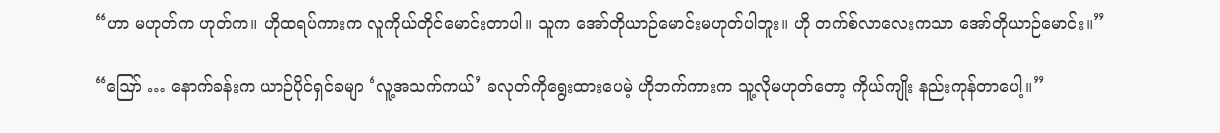“ဟာ မဟုတ်က ဟုတ်က။ ဟိုထရပ်ကားက လူကိုယ်တိုင်မောင်းတာပါ။ သူက အော်တိုယာဉ်မောင်းမဟုတ်ပါဘူး။ ဟို တက်စ်လာလေးကသာ အော်တိုယာဉ်မောင်း။”

“ဪ … နောက်ခန်းက ယာဉ်ပိုင်ရှင်ခမျာ ‘လူ့အသက်ကယ်’ ခလုတ်ကိုရွေးထားပေမဲ့ ဟိုဘက်ကားက သူ့လိုမဟုတ်တော့ ကိုယ်ကျိုး နည်းကုန်တာပေါ့။”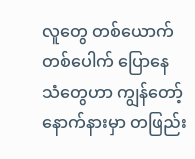လူတွေ တစ်ယောက်တစ်ပေါက် ပြောနေသံတွေဟာ ကျွန်တော့်နောက်နားမှာ တဖြည်း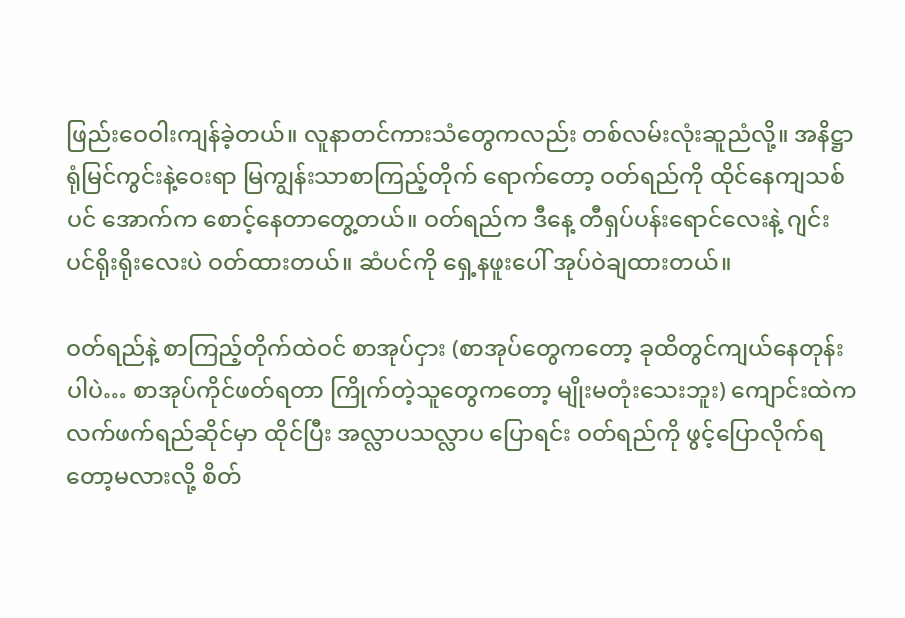ဖြည်းဝေဝါးကျန်ခဲ့တယ်။ လူနာတင်ကားသံတွေကလည်း တစ်လမ်းလုံးဆူညံလို့။ အနိဋ္ဌာရုံမြင်ကွင်းနဲ့ဝေးရာ မြကျွန်းသာစာကြည့်တိုက် ရောက်တော့ ဝတ်ရည်ကို ထိုင်နေကျသစ်ပင် အောက်က စောင့်နေတာတွေ့တယ်။ ဝတ်ရည်က ဒီနေ့ တီရှပ်ပန်းရောင်လေးနဲ့ ဂျင်းပင်ရိုးရိုးလေးပဲ ဝတ်ထားတယ်။ ဆံပင်ကို ရှေ့နဖူးပေါ် အုပ်ဝဲချထားတယ်။

ဝတ်ရည်နဲ့ စာကြည့်တိုက်ထဲဝင် စာအုပ်ငှား (စာအုပ်တွေကတော့ ခုထိတွင်ကျယ်နေတုန်းပါပဲ… စာအုပ်ကိုင်ဖတ်ရတာ ကြိုက်တဲ့သူတွေကတော့ မျိုးမတုံးသေးဘူး) ကျောင်းထဲကလက်ဖက်ရည်ဆိုင်မှာ ထိုင်ပြီး အလ္လာပသလ္လာပ ပြောရင်း ဝတ်ရည်ကို ဖွင့်ပြောလိုက်ရတော့မလားလို့ စိတ်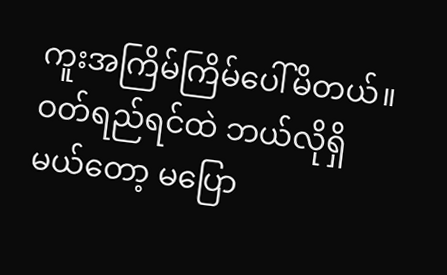ကူးအကြိမ်ကြိမ်ပေါ်မိတယ်။ ဝတ်ရည်ရင်ထဲ ဘယ်လိုရှိမယ်တော့ မပြော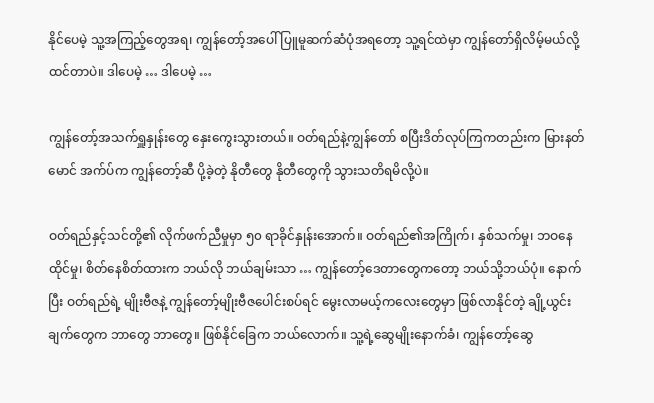နိုင်ပေမဲ့ သူ့အကြည့်တွေအရ၊ ကျွန်တော့်အပေါ် ပြူမူဆက်ဆံပုံအရတော့ သူ့ရင်ထဲမှာ ကျွန်တော်ရှိလိမ့်မယ်လို့ ထင်တာပဲ။ ဒါပေမဲ့ … ဒါပေမဲ့ …

ကျွန်တော့်အသက်ရှူနှုန်းတွေ နှေးကွေးသွားတယ်။ ဝတ်ရည်နဲ့ကျွန်တော် စပြီးဒိတ်လုပ်ကြကတည်းက မြားနတ်မောင် အက်ပ်က ကျွန်တော့်ဆီ ပို့ခဲ့တဲ့ နိုတီတွေ နိုတီတွေကို သွားသတိရမိလို့ပဲ။

ဝတ်ရည်နှင့်သင်တို့၏ လိုက်ဖက်ညီမှုမှာ ၅၀ ရာခိုင်နှုန်းအောက်။ ဝတ်ရည်၏အကြိုက်၊ နှစ်သက်မှု၊ ဘဝနေထိုင်မှု၊ စိတ်နေစိတ်ထားက ဘယ်လို ဘယ်ချမ်းသာ … ကျွန်တော့်ဒေတာတွေကတော့ ဘယ်သို့ဘယ်ပုံ။ နောက်ပြီး ဝတ်ရည်ရဲ့ မျိုးဗီဇနဲ့ ကျွန်တော့်မျိုးဗီဇပေါင်းစပ်ရင် မွေးလာမယ့်ကလေးတွေမှာ ဖြစ်လာနိုင်တဲ့ ချို့ယွင်းချက်တွေက ဘာတွေ ဘာတွေ။ ဖြစ်နိုင်ခြေက ဘယ်လောက်။ သူ့ရဲ့ဆွေမျိုးနောက်ခံ၊ ကျွန်တော့်ဆွေ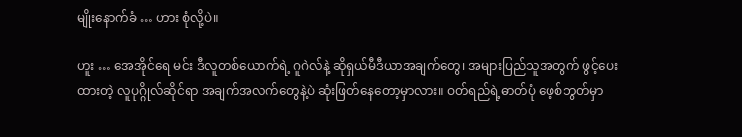မျိုးနောက်ခံ … ဟား စုံလို့ပဲ။

ဟူး … အေအိုင်ရေ မင်း ဒီလူတစ်ယောက်ရဲ့ ဂူဂဲလ်နဲ့ ဆိုရှယ်မီဒီယာအချက်တွေ၊ အများပြည်သူအတွက် ဖွင့်ပေးထားတဲ့ လူပုဂ္ဂိုလ်ဆိုင်ရာ အချက်အလက်တွေနဲ့ပဲ ဆုံးဖြတ်နေတော့မှာလား။ ဝတ်ရည်ရဲ့ဓာတ်ပုံ ဖေ့စ်ဘွတ်မှာ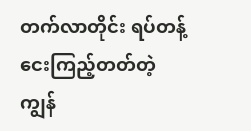တက်လာတိုင်း ရပ်တန့်ငေးကြည့်တတ်တဲ့ ကျွန်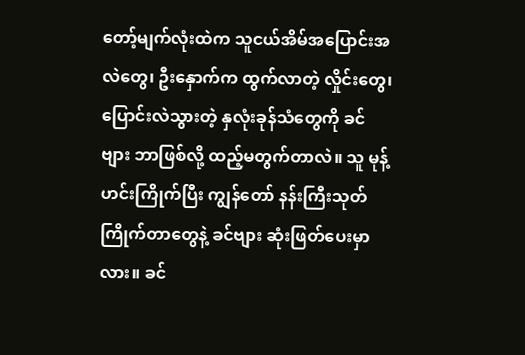တော့်မျက်လုံးထဲက သူငယ်အိမ်အပြောင်းအလဲတွေ၊ ဦးနှောက်က ထွက်လာတဲ့ လှိုင်းတွေ၊ ပြောင်းလဲသွားတဲ့ နှလုံးခုန်သံတွေကို ခင်ဗျား ဘာဖြစ်လို့ ထည့်မတွက်တာလဲ။ သူ မုန့်ဟင်းကြိုက်ပြီး ကျွန်တော် နန်းကြီးသုတ် ကြိုက်တာတွေနဲ့ ခင်ဗျား ဆုံးဖြတ်ပေးမှာလား။ ခင်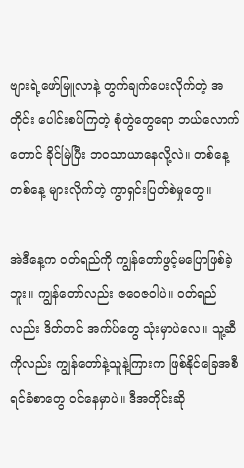ဗျားရဲ့ဖော်မြူလာနဲ့ တွက်ချက်ပေးလိုက်တဲ့ အတိုင်း ပေါင်းစပ်ကြတဲ့ စုံတွဲတွေရော ဘယ်လောက်တောင် ခိုင်မြဲပြီး ဘဝသာယာနေလို့လဲ။ တစ်နေ့တစ်နေ့ များလိုက်တဲ့ ကွာရှင်းပြတ်စဲမှုတွေ။

အဲဒီနေ့က ဝတ်ရည်ကို ကျွန်တော်ဖွင့်မပြောဖြစ်ခဲ့ဘူး။ ကျွန်တော်လည်း ဇဝေဇဝါပဲ။ ဝတ်ရည်လည်း ဒိတ်တင် အက်ပ်တွေ သုံးမှာပဲလေ။ သူ့ဆီကိုလည်း ကျွန်တော်နဲ့သူနဲ့ကြားက ဖြစ်နိုင်ခြေအစီရင်ခံစာတွေ ဝင်နေမှာပဲ။ ဒီအတိုင်းဆို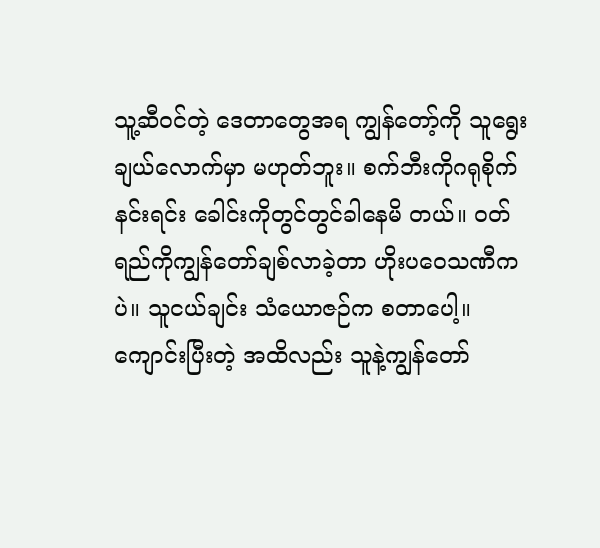သူ့ဆီဝင်တဲ့ ဒေတာတွေအရ ကျွန်တော့်ကို သူရွေးချယ်လောက်မှာ မဟုတ်ဘူး။ စက်ဘီးကိုဂရုစိုက်နင်းရင်း ခေါင်းကိုတွင်တွင်ခါနေမိ တယ်။ ဝတ်ရည်ကိုကျွန်တော်ချစ်လာခဲ့တာ ဟိုးပဝေသဏီကပဲ။ သူငယ်ချင်း သံယောဇဉ်က စတာပေါ့။ ကျောင်းပြီးတဲ့ အထိလည်း သူနဲ့ကျွန်တော်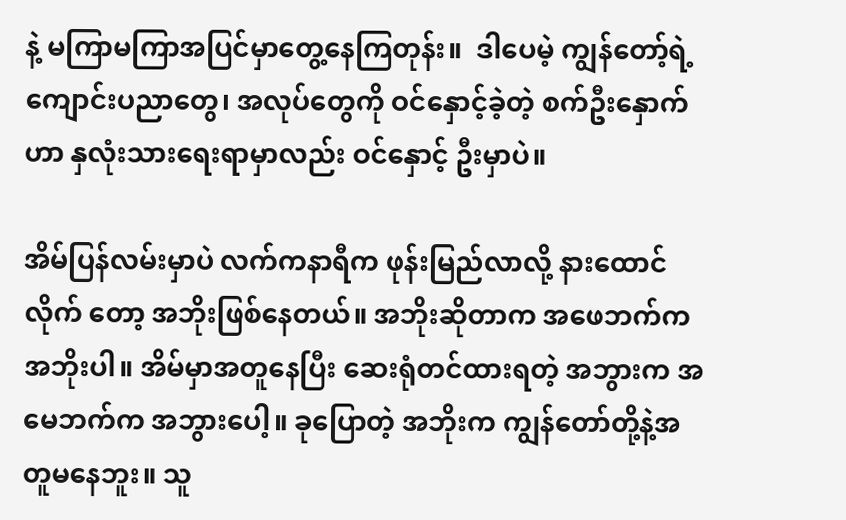နဲ့ မကြာမကြာအပြင်မှာတွေ့နေကြတုန်း။  ဒါပေမဲ့ ကျွန်တော့်ရဲ့ ကျောင်းပညာတွေ၊ အလုပ်တွေကို ဝင်နှောင့်ခဲ့တဲ့ စက်ဦးနှောက်ဟာ နှလုံးသားရေးရာမှာလည်း ဝင်နှောင့် ဦးမှာပဲ။

အိမ်ပြန်လမ်းမှာပဲ လက်ကနာရီက ဖုန်းမြည်လာလို့ နားထောင်လိုက် တော့ အဘိုးဖြစ်နေတယ်။ အဘိုးဆိုတာက အဖေဘက်က အဘိုးပါ။ အိမ်မှာအတူနေပြီး ဆေးရုံတင်ထားရတဲ့ အဘွားက အမေဘက်က အဘွားပေါ့။ ခုပြောတဲ့ အဘိုးက ကျွန်တော်တို့နဲ့အတူမနေဘူး။ သူ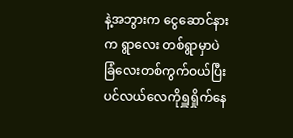နဲ့အဘွားက ငွေဆောင်နားက ရွာလေး တစ်ရွာမှာပဲ ခြံလေးတစ်ကွက်ဝယ်ပြီး ပင်လယ်လေကိုရှူရှိုက်နေ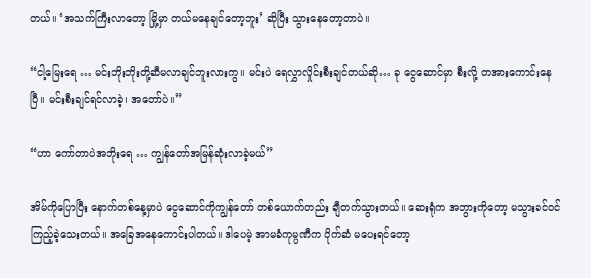တယ်။ ‘အသက်ကြီးလာတော့ မြို့မှာ တယ်မနေချင်တော့ဘူး’ ဆိုပြီး သွားနေတော့တာပဲ။

“ငါ့မြေးရေ … မင်းဘိုးဘိုးတို့ဆီမလာချင်ဘူးလားကွ။ မင်းပဲ ရေလွှာလှိုင်းစီးချင်တယ်ဆို… ခု ငွေဆောင်မှာ စီးလို့ တအားကောင်းနေပြီ။ မင်းစီးချင်ရင်လာခဲ့၊ အတော်ပဲ။”

“ဟာ ကော်တာပဲအဘိုးရေ … ကျွန်တော်အမြန်ဆုံးလာခဲ့မယ်”

အိမ်ကိုပြောပြီး နောက်တစ်နေ့မှာပဲ ငွေဆောင်ကိုကျွန်တော် တစ်ယောက်တည်း ချီတက်သွားတယ်။ ဆေးရုံက အဘွားကိုတော့ မသွားခင်ဝင်ကြည့်ခဲ့သေးတယ်။ အခြေအနေကောင်းပါတယ်။ ဒါပေမဲ့ အာမခံကုမ္ပဏီက ပိုက်ဆံ မပေးရင်တော့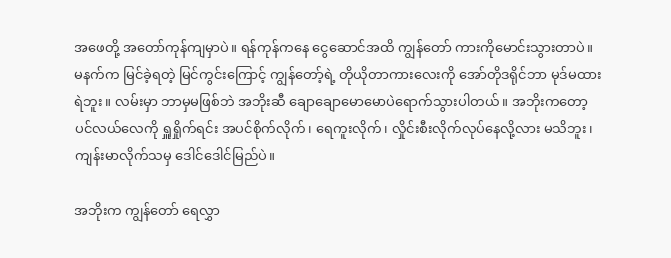အဖေတို့ အတော်ကုန်ကျမှာပဲ။ ရန်ကုန်ကနေ ငွေဆောင်အထိ ကျွန်တော် ကားကိုမောင်းသွားတာပဲ။ မနက်က မြင်ခဲ့ရတဲ့ မြင်ကွင်းကြောင့် ကျွန်တော့်ရဲ့ တိုယိုတာကားလေးကို အော်တိုဒရိုင်ဘာ မုဒ်မထားရဲဘူး။ လမ်းမှာ ဘာမှမဖြစ်ဘဲ အဘိုးဆီ ချောချောမောမောပဲရောက်သွားပါတယ်။ အဘိုးကတော့ ပင်လယ်လေကို ရှူရှိုက်ရင်း အပင်စိုက်လိုက်၊ ရေကူးလိုက်၊ လှိုင်းစီးလိုက်လုပ်နေလို့လား မသိဘူး၊ ကျန်းမာလိုက်သမှ ဒေါင်ဒေါင်မြည်ပဲ။

အဘိုးက ကျွန်တော် ရေလွှာ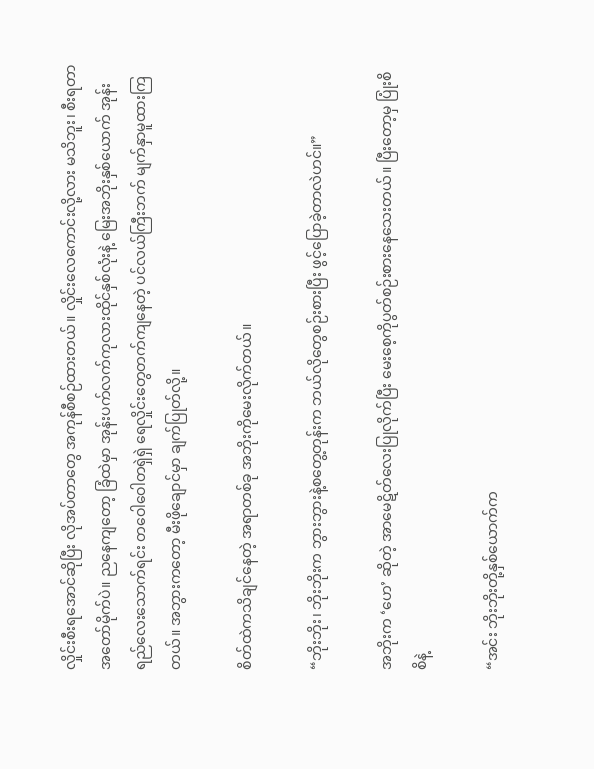လှိုင်းစီးရအောင်ဆိုပြီး လိုအပ်တာတွေ အကုန်စီစဉ်ထားတယ်။ လှိုင်းလေကောင်းလို့လား မသိဘူး၊ စီးရတာ အတော်မိုက်ပဲ။ ညနေကျတော့ ခြံထဲမှာ အုန်းပက်လက်ကုလားထိုင်နှစ်လုံးနဲ့ မြေးအဘိုးနှစ်ယောက် အုန်းရည်လေးသောက်ရင်း တဝေါဝေါတရှဲရှဲ ရေလှိုင်းတွေတက်ကျနေတဲ့ ပင်လယ်ကြီးဘက် မျက်နှာမူထားကြတယ်။ အဘွားကတော့ မီးဖိုချောင်မှာ ချက်ပြုတ်လို့။

စိတ်ထဲကသိချင်နေတဲ့ အရာတစ်ခု အဘိုးကိုမေးလိုက်တယ်။

“ဘိုးဘိုး၊ ဘိုးဘိုးက ဘွားဘွားနဲ့စတွေ့တုန်းက ဘယ်လိုတွေစဉ်းစားပြီး ဖွင့်ပြောခဲ့တာလဲဟင်။”

အဘိုးက ‘ဟေ’ ဆိုတဲ့ အာမေဋိတ်လေးပြုလိုက်ပြီး မေးစေ့ကိုပွတ်စဉ်းစားနေသေးတယ်။ ပြီးတော့မှ ပြုံးစိစိနဲ့

“အင်း ဘိုးဘိုးတို့နှစ်ယောက်က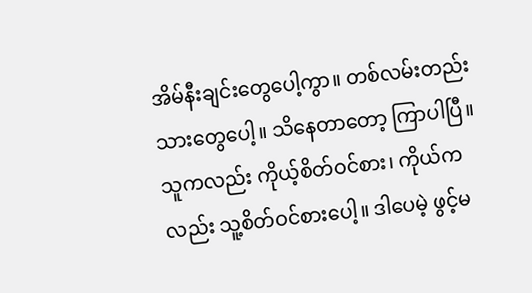အိမ်နီးချင်းတွေပေါ့ကွာ။ တစ်လမ်းတည်းသားတွေပေါ့။ သိနေတာတော့ ကြာပါပြီ။ သူကလည်း ကိုယ့်စိတ်ဝင်စား၊ ကိုယ်ကလည်း သူ့စိတ်ဝင်စားပေါ့။ ဒါပေမဲ့ ဖွင့်မ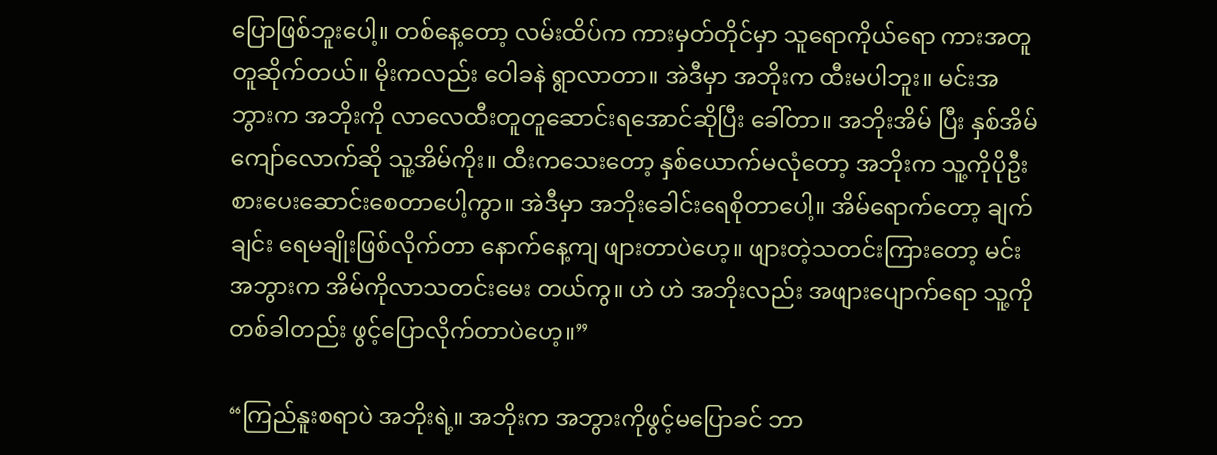ပြောဖြစ်ဘူးပေါ့။ တစ်နေ့တော့ လမ်းထိပ်က ကားမှတ်တိုင်မှာ သူရောကိုယ်ရော ကားအတူတူဆိုက်တယ်။ မိုးကလည်း ဝေါခနဲ ရွာလာတာ။ အဲဒီမှာ အဘိုးက ထီးမပါဘူး။ မင်းအဘွားက အဘိုးကို လာလေထီးတူတူဆောင်းရအောင်ဆိုပြီး ခေါ်တာ။ အဘိုးအိမ် ပြီး နှစ်အိမ်ကျော်လောက်ဆို သူ့အိမ်ကိုး။ ထီးကသေးတော့ နှစ်ယောက်မလုံတော့ အဘိုးက သူ့ကိုပိုဦးစားပေးဆောင်းစေတာပေါ့ကွာ။ အဲဒီမှာ အဘိုးခေါင်းရေစိုတာပေါ့။ အိမ်ရောက်တော့ ချက်ချင်း ရေမချိုးဖြစ်လိုက်တာ နောက်နေ့ကျ ဖျားတာပဲဟေ့။ ဖျားတဲ့သတင်းကြားတော့ မင်းအဘွားက အိမ်ကိုလာသတင်းမေး တယ်ကွ။ ဟဲ ဟဲ အဘိုးလည်း အဖျားပျောက်ရော သူ့ကိုတစ်ခါတည်း ဖွင့်ပြောလိုက်တာပဲဟေ့။”

“ကြည်နူးစရာပဲ အဘိုးရဲ့။ အဘိုးက အဘွားကိုဖွင့်မပြောခင် ဘာ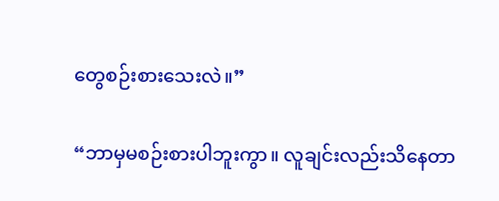တွေစဉ်းစားသေးလဲ။”

“ဘာမှမစဉ်းစားပါဘူးကွာ။ လူချင်းလည်းသိနေတာ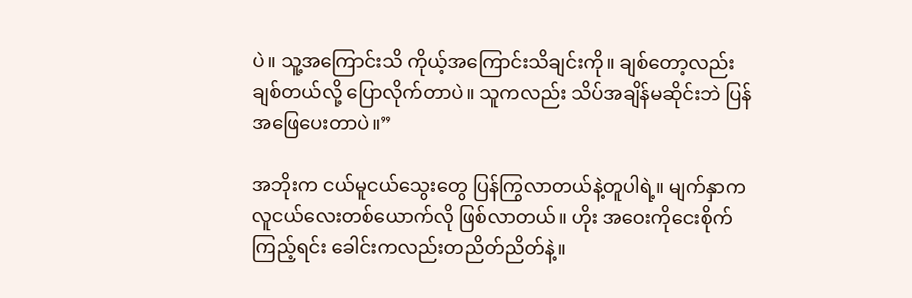ပဲ။ သူ့အကြောင်းသိ ကိုယ့်အကြောင်းသိချင်းကို။ ချစ်တော့လည်း ချစ်တယ်လို့ ပြောလိုက်တာပဲ။ သူကလည်း သိပ်အချိန်မဆိုင်းဘဲ ပြန်အဖြေပေးတာပဲ။”

အဘိုးက ငယ်မူငယ်သွေးတွေ ပြန်ကြွလာတယ်နဲ့တူပါရဲ့။ မျက်နှာက လူငယ်လေးတစ်ယောက်လို ဖြစ်လာတယ်။ ဟိုး အဝေးကိုငေးစိုက်ကြည့်ရင်း ခေါင်းကလည်းတညိတ်ညိတ်နဲ့။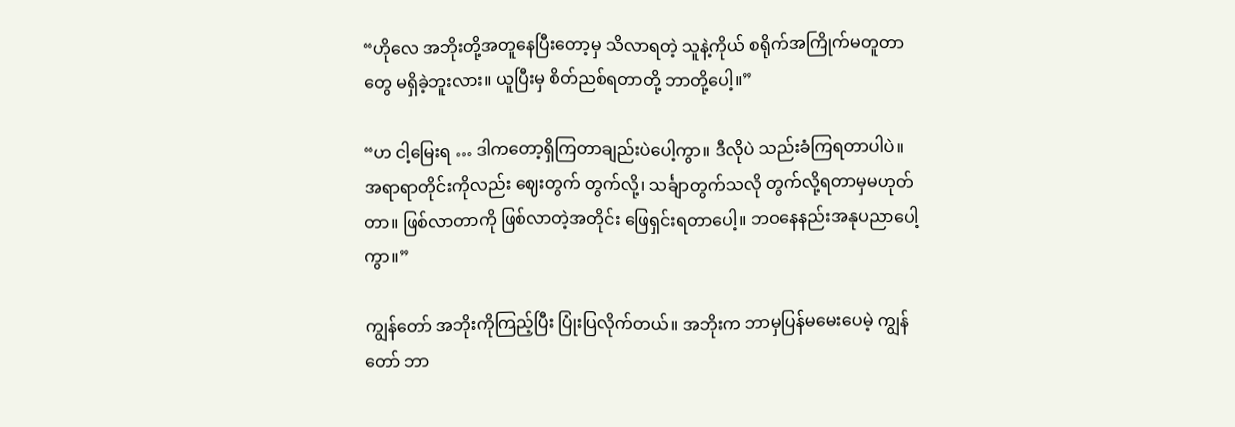“ဟိုလေ အဘိုးတို့အတူနေပြီးတော့မှ သိလာရတဲ့ သူနဲ့ကိုယ် စရိုက်အကြိုက်မတူတာတွေ မရှိခဲ့ဘူးလား။ ယူပြီးမှ စိတ်ညစ်ရတာတို့ ဘာတို့ပေါ့။”

“ဟ ငါ့မြေးရ … ဒါကတော့ရှိကြတာချည်းပဲပေါ့ကွာ။ ဒီလိုပဲ သည်းခံကြရတာပါပဲ။ အရာရာတိုင်းကိုလည်း ဈေးတွက် တွက်လို့၊ သင်္ချာတွက်သလို တွက်လို့ရတာမှမဟုတ်တာ။ ဖြစ်လာတာကို ဖြစ်လာတဲ့အတိုင်း ဖြေရှင်းရတာပေါ့။ ဘဝနေနည်းအနုပညာပေါ့ကွာ။”

ကျွန်တော် အဘိုးကိုကြည့်ပြီး ပြုံးပြလိုက်တယ်။ အဘိုးက ဘာမှပြန်မမေးပေမဲ့ ကျွန်တော် ဘာ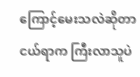ကြောင့်မေးသလဲဆိုတာ ငယ်ရာက ကြီးလာသူပဲ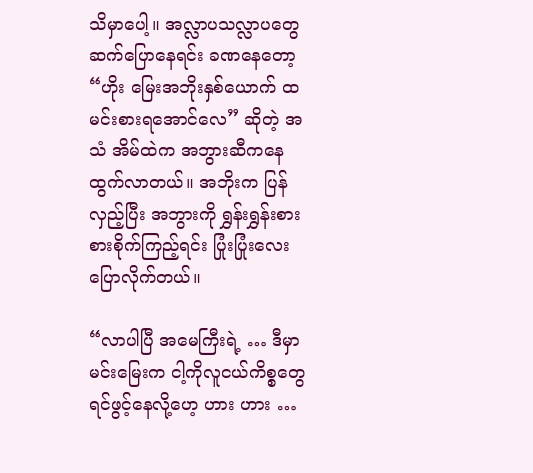သိမှာပေါ့။ အလ္လာပသလ္လာပတွေ ဆက်ပြောနေရင်း ခဏနေတော့ “ဟိုး မြေးအဘိုးနှစ်ယောက် ထမင်းစားရအောင်လေ” ဆိုတဲ့ အသံ အိမ်ထဲက အဘွားဆီကနေ ထွက်လာတယ်။ အဘိုးက ပြန်လှည့်ပြီး အဘွားကို ရွှန်းရွှန်းစားစားစိုက်ကြည့်ရင်း ပြုံးပြုံးလေးပြောလိုက်တယ်။

“လာပါပြီ အမေကြီးရဲ့ … ဒီမှာ မင်းမြေးက ငါ့ကိုလူငယ်ကိစ္စတွေ ရင်ဖွင့်နေလို့ဟေ့ ဟား ဟား …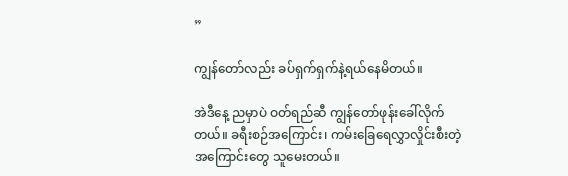”

ကျွန်တော်လည်း ခပ်ရှက်ရှက်နဲ့ရယ်နေမိတယ်။

အဲဒီနေ့ ညမှာပဲ ဝတ်ရည်ဆီ ကျွန်တော်ဖုန်းခေါ်လိုက်တယ်။ ခရီးစဉ်အကြောင်း၊ ကမ်းခြေရေလွှာလှိုင်းစီးတဲ့ အကြောင်းတွေ သူမေးတယ်။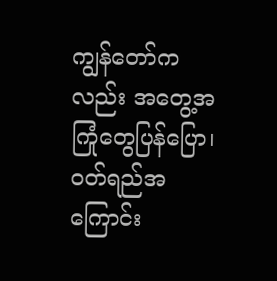ကျွန်တော်ကလည်း အတွေ့အကြုံတွေပြန်ပြော၊ ဝတ်ရည်အကြောင်း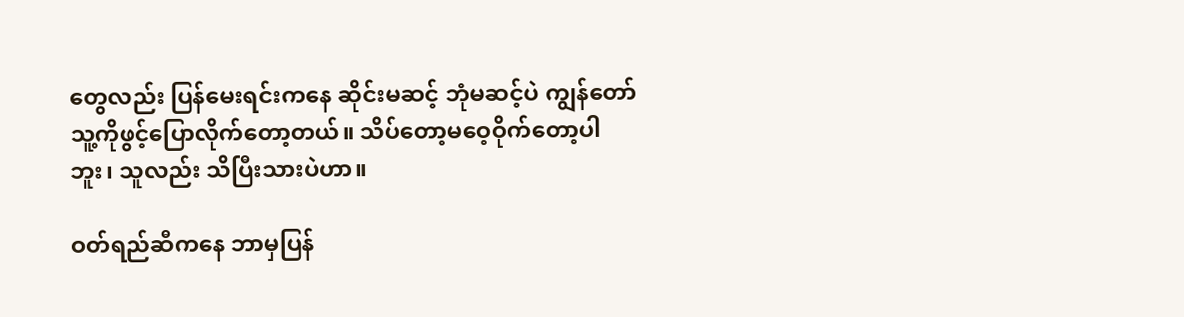တွေလည်း ပြန်မေးရင်းကနေ ဆိုင်းမဆင့် ဘုံမဆင့်ပဲ ကျွန်တော် သူ့ကိုဖွင့်ပြောလိုက်တော့တယ်။ သိပ်တော့မဝေ့ဝိုက်တော့ပါဘူး၊ သူလည်း သိပြီးသားပဲဟာ။

ဝတ်ရည်ဆီကနေ ဘာမှပြန်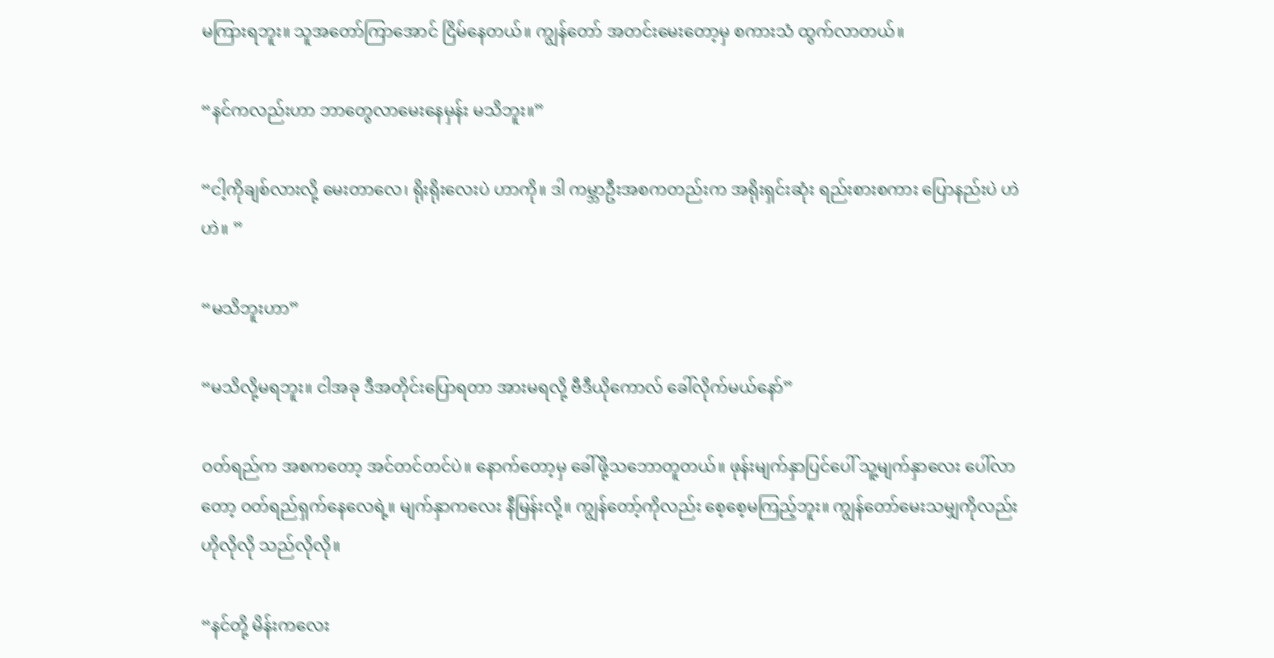မကြားရဘူး။ သူအတော်ကြာအောင် ငြိမ်နေတယ်။ ကျွန်တော် အတင်းမေးတော့မှ စကားသံ ထွက်လာတယ်။

“နင်ကလည်းဟာ ဘာတွေလာမေးနေမှန်း မသိဘူး။”

“ငါ့ကိုချစ်လားလို့ မေးတာလေ၊ ရိုးရိုးလေးပဲ ဟာကို။ ဒါ ကမ္ဘာဦးအစကတည်းက အရိုးရှင်းဆုံး ရည်းစားစကား ပြောနည်းပဲ ဟဲ ဟဲ။ ”

“မသိဘူးဟာ”

“မသိလို့မရဘူး။ ငါအခု ဒီအတိုင်းပြောရတာ အားမရလို့ ဗီဒီယိုကောလ် ခေါ်လိုက်မယ်နော်”

ဝတ်ရည်က အစကတော့ အင်တင်တင်ပဲ။ နောက်တော့မှ ခေါ်ဖို့သဘောတူတယ်။ ဖုန်းမျက်နှာပြင်ပေါ် သူ့မျက်နှာလေး ပေါ်လာတော့ ဝတ်ရည်ရှက်နေလေရဲ့။ မျက်နှာကလေး နီမြန်းလို့။ ကျွန်တော့်ကိုလည်း စေ့စေ့မကြည့်ဘူး။ ကျွန်တော်မေးသမျှကိုလည်း ဟိုလိုလို သည်လိုလို။

“နင်တို့ မိန်းကလေး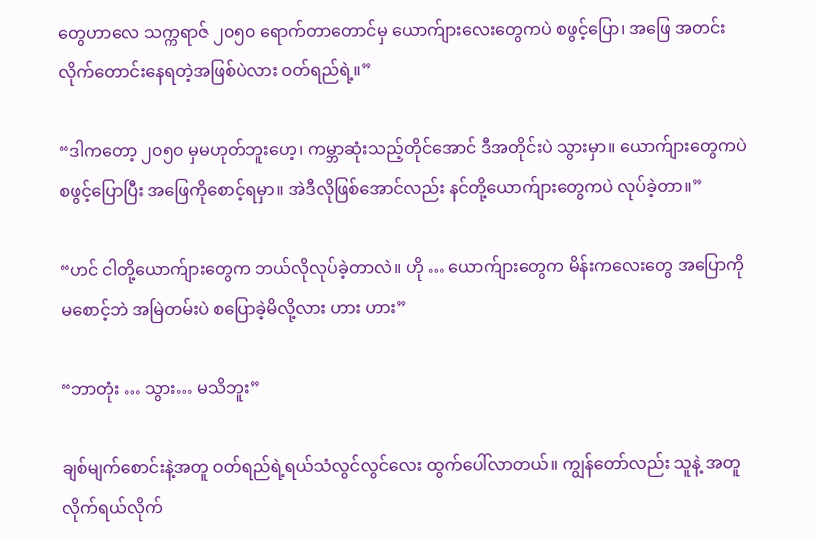တွေဟာလေ သက္ကရာဇ် ၂၀၅၀ ရောက်တာတောင်မှ ယောက်ျားလေးတွေကပဲ စဖွင့်ပြော၊ အဖြေ အတင်းလိုက်တောင်းနေရတဲ့အဖြစ်ပဲလား ဝတ်ရည်ရဲ့။”

“ဒါကတော့ ၂၀၅၀ မှမဟုတ်ဘူးဟေ့၊ ကမ္ဘာဆုံးသည့်တိုင်အောင် ဒီအတိုင်းပဲ သွားမှာ။ ယောက်ျားတွေကပဲ စဖွင့်ပြောပြီး အဖြေကိုစောင့်ရမှာ။ အဲဒီလိုဖြစ်အောင်လည်း နင်တို့ယောက်ျားတွေကပဲ လုပ်ခဲ့တာ။”

“ဟင် ငါတို့ယောက်ျားတွေက ဘယ်လိုလုပ်ခဲ့တာလဲ။ ဟို … ယောက်ျားတွေက မိန်းကလေးတွေ အပြောကို မစောင့်ဘဲ အမြဲတမ်းပဲ စပြောခဲ့မိလို့လား ဟား ဟား”

“ဘာတုံး … သွား… မသိဘူး”

ချစ်မျက်စောင်းနဲ့အတူ ဝတ်ရည်ရဲ့ရယ်သံလွင်လွင်လေး ထွက်ပေါ်လာတယ်။ ကျွန်တော်လည်း သူနဲ့ အတူ လိုက်ရယ်လိုက်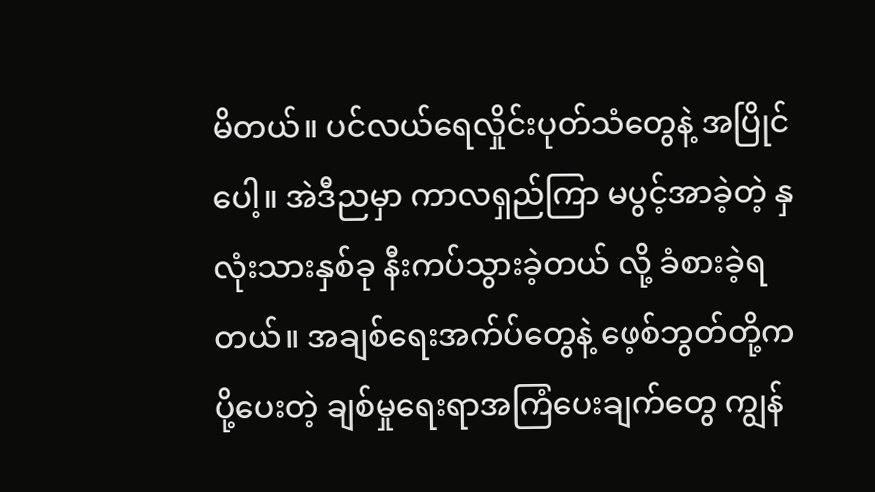မိတယ်။ ပင်လယ်ရေလှိုင်းပုတ်သံတွေနဲ့ အပြိုင်ပေါ့။ အဲဒီညမှာ ကာလရှည်ကြာ မပွင့်အာခဲ့တဲ့ နှလုံးသားနှစ်ခု နီးကပ်သွားခဲ့တယ် လို့ ခံစားခဲ့ရတယ်။ အချစ်ရေးအက်ပ်တွေနဲ့ ဖေ့စ်ဘွတ်တို့က ပို့ပေးတဲ့ ချစ်မှုရေးရာအကြံပေးချက်တွေ ကျွန်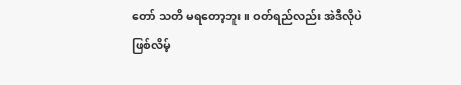တော် သတိ မရတော့ဘူး။ ဝတ်ရည်လည်း အဲဒီလိုပဲ ဖြစ်လိမ့်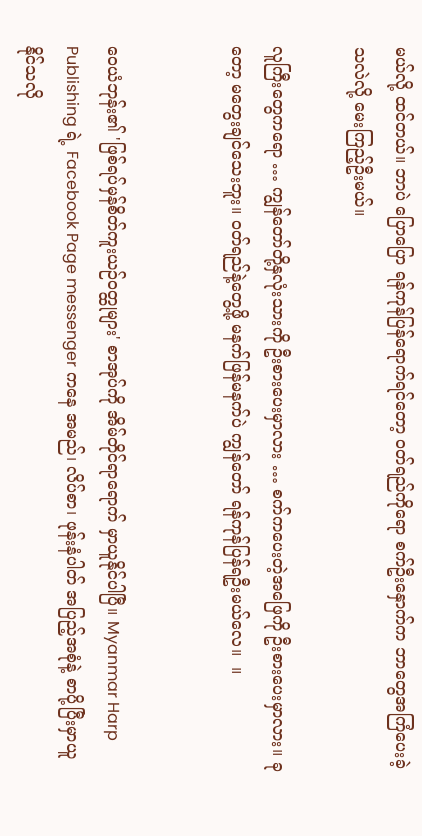မယ်လို့ ထင်တယ်။ ဘာပဲ ပြောပြော ရန်ကုန်ပြန်ရောက်ရင်တော့ ဝတ်ရည်ကိုရော စက်ဦးနှောက်က ဘာတွေအကြံပေးခဲ့သလဲလို့ မေးကြည့်ဦးမယ်။

လူကြီးတွေကရော … ကျွန်တော်တို့နှလုံးသားကို ဦးစားပေးမှာလား … စက်ကပေးတဲ့အဖြေကို ဦးစားပေးမှာလား။ ခုတော့ မတွေးချင်သေးဘူး။ ဝတ်ရည်နဲ့တွေ့ဖို့ မနက်ဖြန်မနက်ပဲ ကျွန်တော် ရန်ကုန်ပြန်ရဦးမယ်လေ။  ။


ဝေယံဘုန်း၏ 'ဖြစ်ရပ်မှန်စိတ်ကူးယဉ်ဝတ္ထုများ' စာအုပ်ကို အိမ်တိုင်ရာရောက် မှာယူနိုင်ပါပြီ။ Myanmar Harp Publishing ရဲ့ Facebook Page messenger ကနေ အမည်၊ လိပ်စာ၊ ဖုန်းနံပါတ် အပြည့်အစုံနဲ့ စာပို့ပြီးမှာယူနိုင်သလို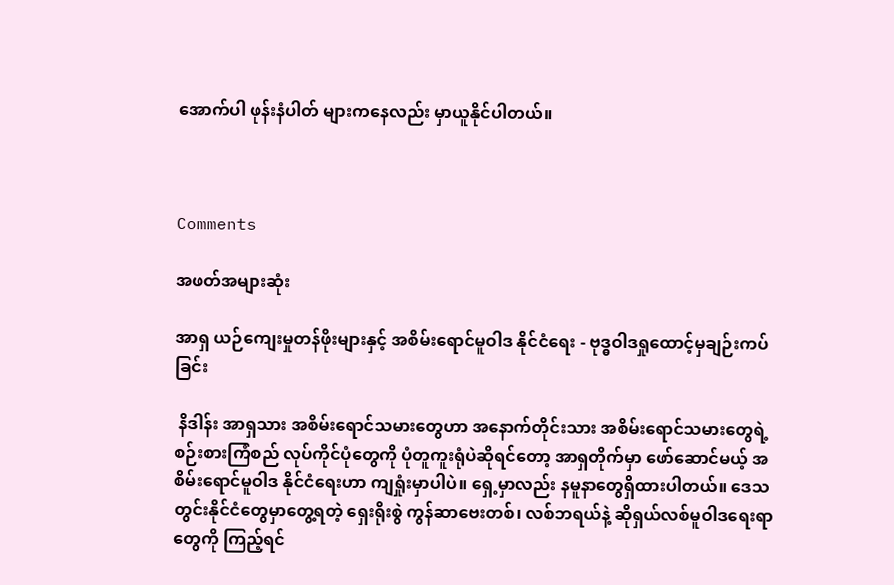အောက်ပါ ဖုန်းနံပါတ် များကနေလည်း မှာယူနိုင်ပါတယ်။



Comments

အဖတ်အများဆုံး

အာရှ ယဉ်ကျေးမှုတန်ဖိုးများနှင့် အစိမ်းရောင်မူဝါဒ နိုင်ငံရေး - ဗုဒ္ဓဝါဒရှုထောင့်မှချဉ်းကပ်ခြင်း

 နိဒါန်း အာရှသား အစိမ်းရောင်သမားတွေဟာ အနောက်တိုင်းသား အစိမ်းရောင်သမားတွေရဲ့ စဉ်းစားကြံစည် လုပ်ကိုင်ပုံတွေကို ပုံတူကူးရုံပဲဆိုရင်တော့ အာရှတိုက်မှာ ဖော်ဆောင်မယ့် အစိမ်းရောင်မူဝါဒ နိုင်ငံရေးဟာ ကျရှုံးမှာပါပဲ။ ရှေ့မှာလည်း နမူနာတွေရှိထားပါတယ်။ ဒေသတွင်းနိုင်ငံတွေမှာတွေ့ရတဲ့ ရှေးရိုးစွဲ ကွန်ဆာဗေးတစ်၊ လစ်ဘရယ်နဲ့ ဆိုရှယ်လစ်မူဝါဒရေးရာတွေကို ကြည့်ရင်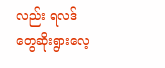လည်း ရလဒ်တွေဆိုးရွားလေ့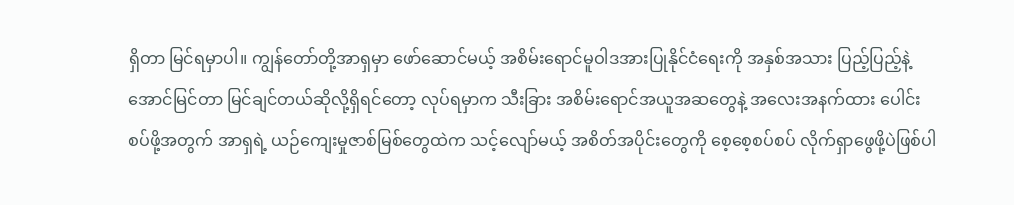ရှိတာ မြင်ရမှာပါ။ ကျွန်တော်တို့အာရှမှာ ဖော်ဆောင်မယ့် အစိမ်းရောင်မူဝါဒအားပြုနိုင်ငံရေးကို အနှစ်အသား ပြည့်ပြည့်နဲ့ အောင်မြင်တာ မြင်ချင်တယ်ဆိုလို့ရှိရင်တော့ လုပ်ရမှာက သီးခြား အစိမ်းရောင်အယူအဆတွေနဲ့ အလေးအနက်ထား ပေါင်းစပ်ဖို့အတွက် အာရှရဲ့ ယဉ်ကျေးမှုဇာစ်မြစ်တွေထဲက သင့်လျော်မယ့် အစိတ်အပိုင်းတွေကို စေ့စေ့စပ်စပ် လိုက်ရှာဖွေဖို့ပဲဖြစ်ပါ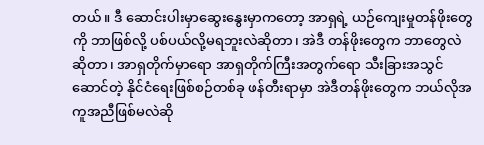တယ်။ ဒီ ဆောင်းပါးမှာဆွေးနွေးမှာကတော့ အာရှရဲ့ ယဉ်ကျေးမှုတန်ဖိုးတွေကို ဘာဖြစ်လို့ ပစ်ပယ်လို့မရဘူးလဲဆိုတာ၊ အဲဒီ တန်ဖိုးတွေက ဘာတွေလဲ ဆိုတာ၊ အာရှတိုက်မှာရော အာရှတိုက်ကြီးအတွက်ရော သီးခြားအသွင်ဆောင်တဲ့ နိုင်ငံရေးဖြစ်စဉ်တစ်ခု ဖန်တီးရာမှာ အဲဒီတန်ဖိုးတွေက ဘယ်လိုအကူအညီဖြစ်မလဲဆို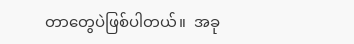တာတွေပဲဖြစ်ပါတယ်။  အခု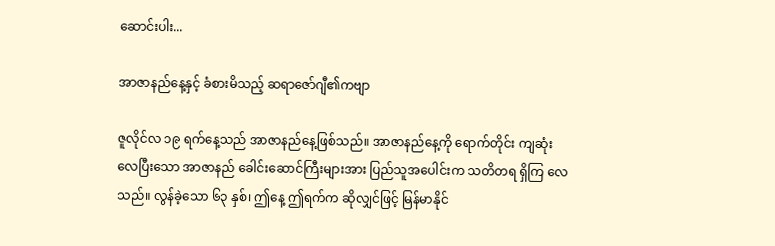ဆောင်းပါး...

အာဇာနည်နေ့နှင့် ခံစားမိသည့် ဆရာဇော်ဂျီ၏ကဗျာ

ဇူလိုင်လ ၁၉ ရက်နေ့သည် အာဇာနည်နေ့ဖြစ်သည်။ အာဇာနည်နေ့ကို ရောက်တိုင်း ကျဆုံးလေပြီးသော အာဇာနည် ခေါင်းဆောင်ကြီးများအား ပြည်သူအပေါင်းက သတိတရ ရှိကြ လေသည်။ လွန်ခဲ့သော ၆၃ နှစ်၊ ဤနေ့ ဤရက်က ဆိုလျှင်ဖြင့် မြန်မာနိုင်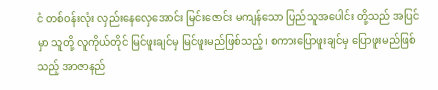ငံ တစ်ဝန်းလုံး လှည်းနေလှေအောင်း မြင်းဇောင်း မကျန်သော ပြည်သူအပေါင်း တို့သည် အပြင်မှာ သူတို့ လူကိုယ်တိုင် မြင်ဖူးချင်မှ မြင်ဖူးမည်ဖြစ်သည့်၊ စကားပြောဖူးချင်မှ ပြောဖူးမည်ဖြစ်သည့် အာဇာနည်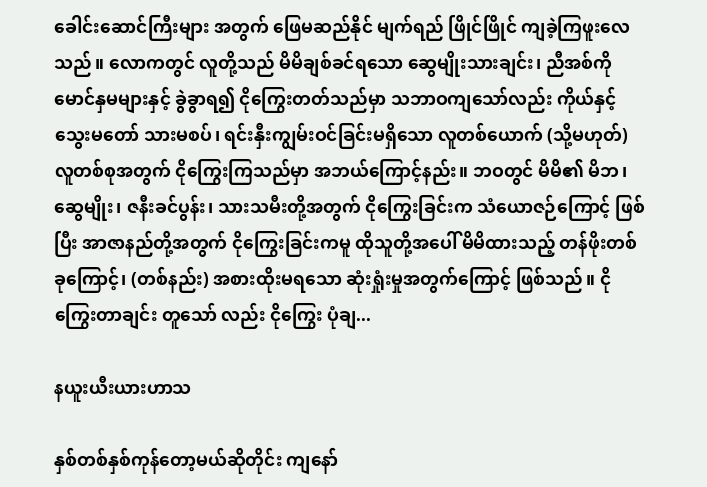ခေါင်းဆောင်ကြီးများ အတွက် ဖြေမဆည်နိုင် မျက်ရည် ဖြိုင်ဖြိုင် ကျခဲ့ကြဖူးလေသည်။ လောကတွင် လူတို့သည် မိမိချစ်ခင်ရသော ဆွေမျိုးသားချင်း၊ ညီအစ်ကိုမောင်နှမများနှင့် ခွဲခွာရ၍ ငိုကြွေးတတ်သည်မှာ သဘာဝကျသော်လည်း ကိုယ်နှင့်သွေးမတော် သားမစပ်၊ ရင်းနှီးကျွမ်းဝင်ခြင်းမရှိသော လူတစ်ယောက် (သို့မဟုတ်) လူတစ်စုအတွက် ငိုကြွေးကြသည်မှာ အဘယ်ကြောင့်နည်း။ ဘဝတွင် မိမိ၏ မိဘ၊ ဆွေမျိုး၊ ဇနီးခင်ပွန်း၊ သားသမီးတို့အတွက် ငိုကြွေးခြင်းက သံယောဇဉ်ကြောင့် ဖြစ်ပြီး အာဇာနည်တို့အတွက် ငိုကြွေးခြင်းကမူ ထိုသူတို့အပေါ် မိမိထားသည့် တန်ဖိုးတစ်ခုကြောင့်၊ (တစ်နည်း) အစားထိုးမရသော ဆုံးရှုံးမှုအတွက်ကြောင့် ဖြစ်သည်။ ငိုကြွေးတာချင်း တူသော် လည်း ငိုကြွေး ပုံချ...

နယူးယီးယားဟာသ

နှစ်တစ်နှစ်ကုန်တော့မယ်ဆိုတိုင်း ကျနော်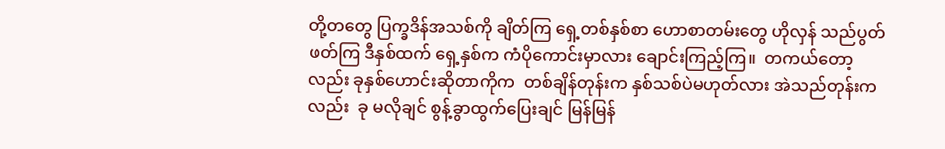တို့တတွေ ပြက္ခဒိန်အသစ်ကို ချိတ်ကြ ရှေ့တစ်နှစ်စာ ဟောစာတမ်းတွေ ဟိုလှန် သည်ပွတ် ဖတ်ကြ ဒီနှစ်ထက် ရှေ့နှစ်က ကံပိုကောင်းမှာလား ချောင်းကြည့်ကြ။  တကယ်တော့လည်း ခုနှစ်ဟောင်းဆိုတာကိုက  တစ်ချိန်တုန်းက နှစ်သစ်ပဲမဟုတ်လား အဲသည်တုန်းကလည်း  ခု မလိုချင် စွန့်ခွာထွက်ပြေးချင် မြန်မြန်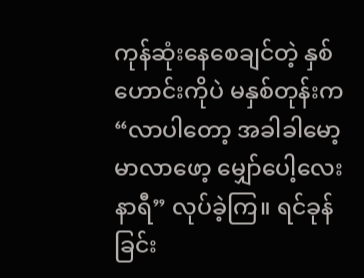ကုန်ဆုံးနေစေချင်တဲ့ နှစ်ဟောင်းကိုပဲ မနှစ်တုန်းက  “လာပါတော့ အခါခါမော့ မာလာဖော့ မျှော်ပေါ့လေးနာရီ” လုပ်ခဲ့ကြ။ ရင်ခုန်ခြင်း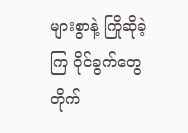များစွာနဲ့ ကြိုဆိုခဲ့ကြ ဝိုင်ခွက်တွေ တိုက်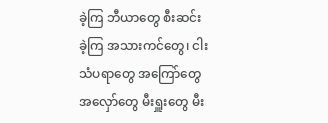ခဲ့ကြ ဘီယာတွေ စီးဆင်းခဲ့ကြ အသားကင်တွေ၊ ငါးသံပရာတွေ အကြော်တွေအလှော်တွေ မီးရှူးတွေ မီး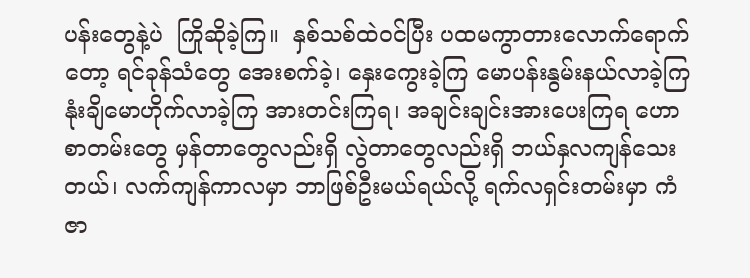ပန်းတွေနဲ့ပဲ  ကြိုဆိုခဲ့ကြ။  နှစ်သစ်ထဲဝင်ပြီး ပထမကွာတားလောက်ရောက်တော့ ရင်ခုန်သံတွေ အေးစက်ခဲ့၊ နှေးကွေးခဲ့ကြ မောပန်းနွမ်းနယ်လာခဲ့ကြ နုံးချိမောဟိုက်လာခဲ့ကြ အားတင်းကြရ၊ အချင်းချင်းအားပေးကြရ ဟောစာတမ်းတွေ မှန်တာတွေလည်းရှိ လွဲတာတွေလည်းရှိ ဘယ်နှလကျန်သေးတယ်၊ လက်ကျန်ကာလမှာ ဘာဖြစ်ဦးမယ်ရယ်လို့ ရက်လရှင်းတမ်းမှာ ကံဇာ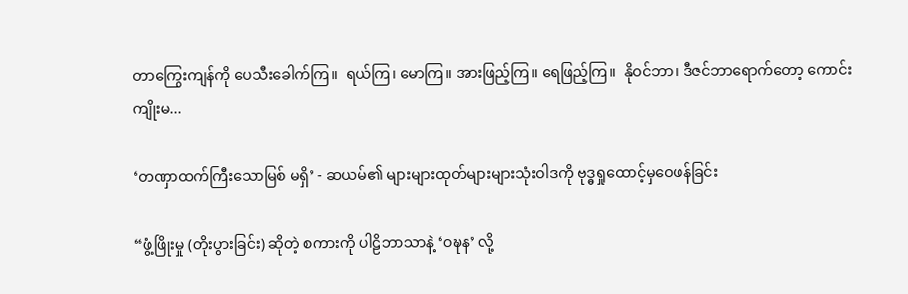တာကြွေးကျန်ကို ပေသီးခေါက်ကြ။  ရယ်ကြ၊ မောကြ။ အားဖြည့်ကြ။ ရေဖြည့်ကြ။  နိုဝင်ဘာ၊ ဒီဇင်ဘာရောက်တော့ ကောင်းကျိုးမ...

‘တဏှာထက်ကြီးသောမြစ် မရှိ’ - ဆယမ်၏ များများထုတ်များများသုံးဝါဒကို ဗုဒ္ဓရှုထောင့်မှဝေဖန်ခြင်း

“ဖွံ့ဖြိုးမှု (တိုးပွားခြင်း) ဆိုတဲ့ စကားကို ပါဠိဘာသာနဲ့ ‘ဝဍ္ဎန’ လို့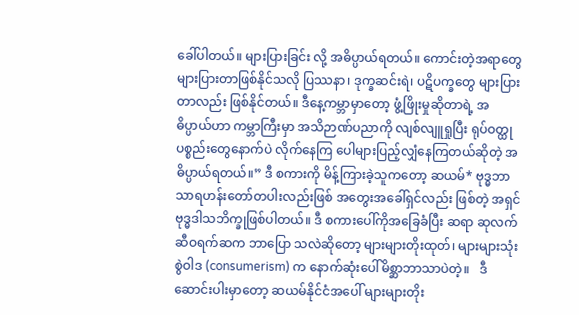ခေါ်ပါတယ်။ များပြားခြင်း လို့ အဓိပ္ပာယ်ရတယ်။ ကောင်းတဲ့အရာတွေ များပြားတာဖြစ်နိုင်သလို ပြဿနာ၊ ဒုက္ခဆင်းရဲ၊ ပဋိပက္ခတွေ များပြားတာလည်း ဖြစ်နိုင်တယ်။ ဒီနေ့ကမ္ဘာမှာတော့ ဖွံ့ဖြိုးမှုဆိုတာရဲ့ အဓိပ္ပာယ်ဟာ ကမ္ဘာကြီးမှာ အသိဉာဏ်ပညာကို လျစ်လျူရှုပြီး ရုပ်ဝတ္ထုပစ္စည်းတွေနောက်ပဲ လိုက်နေကြ ပေါများပြည့်လျှံနေကြတယ်ဆိုတဲ့ အဓိပ္ပာယ်ရတယ်။” ဒီ စကားကို မိန့်ကြားခဲ့သူကတော့ ဆယမ်* ဗုဒ္ဓဘာသာရဟန်းတော်တပါးလည်းဖြစ် အတွေးအခေါ်ရှင်လည်း ဖြစ်တဲ့ အရှင် ဗုဒ္ဓဒါသဘိက္ခုဖြစ်ပါတယ်။ ဒီ စကားပေါ်ကိုအခြေခံပြီး ဆရာ ဆုလက် ဆီဝရက်ဆက ဘာပြော သလဲဆိုတော့ များများတိုးထုတ်၊ များများသုံးစွဲဝါဒ (consumerism) က နောက်ဆုံးပေါ်မိစ္ဆာဘာသာပဲတဲ့။   ဒီ ဆောင်းပါးမှာတော့ ဆယမ်နိုင်ငံအပေါ် များများတိုး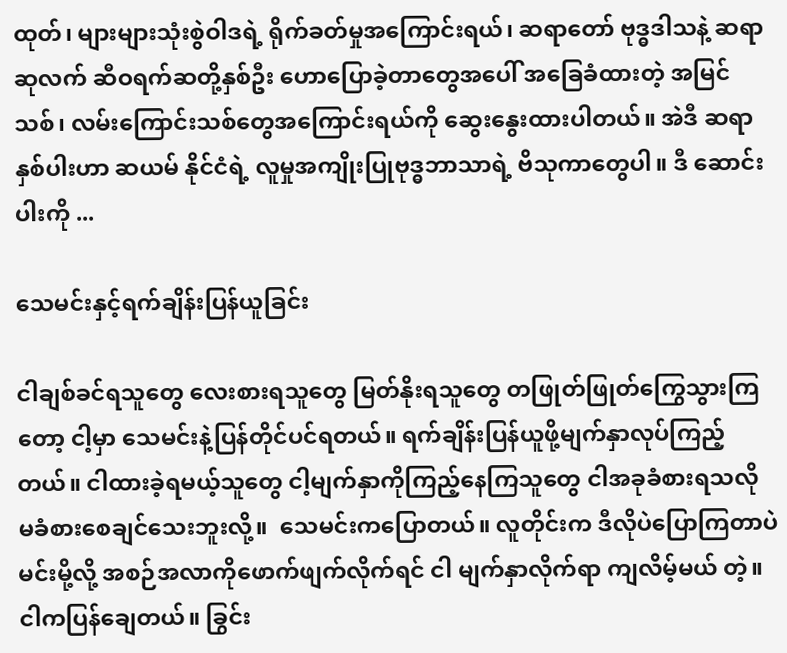ထုတ်၊ များများသုံးစွဲဝါဒရဲ့ ရိုက်ခတ်မှုအကြောင်းရယ်၊ ဆရာတော် ဗုဒ္ဓဒါသနဲ့ ဆရာဆုလက် ဆီဝရက်ဆတို့နှစ်ဦး ဟောပြောခဲ့တာတွေအပေါ် အခြေခံထားတဲ့ အမြင်သစ်၊ လမ်းကြောင်းသစ်တွေအကြောင်းရယ်ကို ဆွေးနွေးထားပါတယ်။ အဲဒီ ဆရာနှစ်ပါးဟာ ဆယမ် နိုင်ငံရဲ့ လူမှုအကျိုးပြုဗုဒ္ဓဘာသာရဲ့ ဗိသုကာတွေပါ။ ဒီ ဆောင်းပါးကို ...

သေမင်းနှင့်ရက်ချိန်းပြန်ယူခြင်း

ငါချစ်ခင်ရသူတွေ လေးစားရသူတွေ မြတ်နိုးရသူတွေ တဖြုတ်ဖြုတ်ကြွေသွားကြတော့ ငါ့မှာ သေမင်းနဲ့ပြန်တိုင်ပင်ရတယ်။ ရက်ချိန်းပြန်ယူဖို့မျက်နှာလုပ်ကြည့်တယ်။ ငါထားခဲ့ရမယ့်သူတွေ ငါ့မျက်နှာကိုကြည့်နေကြသူတွေ ငါအခုခံစားရသလို မခံစားစေချင်သေးဘူးလို့။  သေမင်းကပြောတယ်။ လူတိုင်းက ဒီလိုပဲပြောကြတာပဲ မင်းမို့လို့ အစဉ်အလာကိုဖောက်ဖျက်လိုက်ရင် ငါ မျက်နှာလိုက်ရာ ကျလိမ့်မယ် တဲ့။ ငါကပြန်ချေတယ်။ ခြွင်း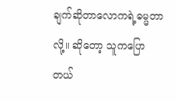ချက်ဆိုတာလောကရဲ့ဓမ္မတာလို့။ ဆိုတော့ သူကပြောတယ်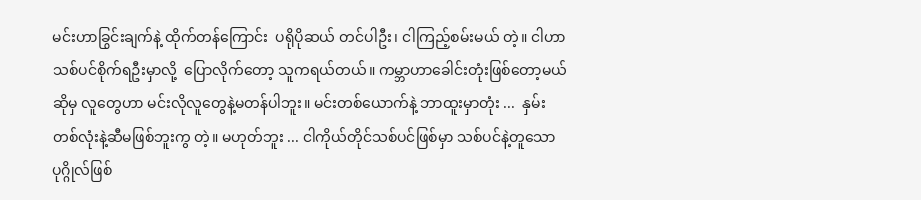မင်းဟာခြွင်းချက်နဲ့ ထိုက်တန်ကြောင်း  ပရိုပိုဆယ် တင်ပါဦး၊ ငါကြည့်စမ်းမယ် တဲ့။ ငါဟာသစ်ပင်စိုက်ရဦးမှာလို့  ပြောလိုက်တော့ သူကရယ်တယ်။ ကမ္ဘာဟာခေါင်းတုံးဖြစ်တော့မယ်ဆိုမှ လူတွေဟာ မင်းလိုလူတွေနဲ့မတန်ပါဘူး။ မင်းတစ်ယောက်နဲ့ ဘာထူးမှာတုံး ...  နှမ်းတစ်လုံးနဲ့ဆီမဖြစ်ဘူးကွ တဲ့။ မဟုတ်ဘူး ... ငါကိုယ်တိုင်သစ်ပင်ဖြစ်မှာ သစ်ပင်နဲ့တူသောပုဂ္ဂိုလ်ဖြစ်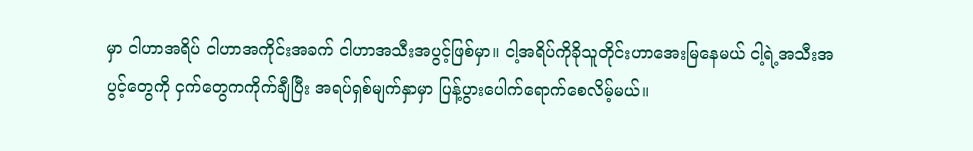မှာ ငါဟာအရိပ် ငါဟာအကိုင်းအခက် ငါဟာအသီးအပွင့်ဖြစ်မှာ။ ငါ့အရိပ်ကိုခိုသူတိုင်းဟာအေးမြနေမယ် ငါ့ရဲ့အသီးအပွင့်တွေကို ငှက်တွေကကိုက်ချီပြီး အရပ်ရှစ်မျက်နှာမှာ ပြန့်ပွားပေါက်ရောက်စေလိမ့်မယ်။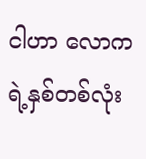ငါဟာ လောကရဲ့နှစ်တစ်လုံး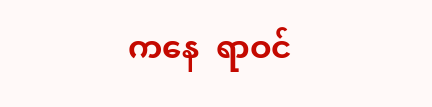ကနေ  ရာဝင်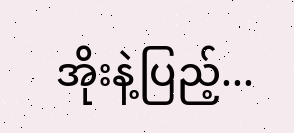အိုးနဲ့ပြည့်...